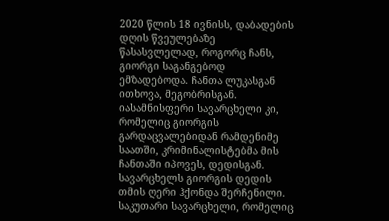2020 წლის 18 ივნისს, დაბადების დღის წვეულებაზე წასასვლელად, როგორც ჩანს, გიორგი საგანგებოდ ემზადებოდა. ჩანთა ლუკასგან ითხოვა, მეგობრისგან. იასამნისფერი სავარცხელი კი, რომელიც გიორგის გარდაცვალებიდან რამდენიმე საათში, კრიმინალისტებმა მის ჩანთაში იპოვეს, დედისგან. სავარცხელს გიორგის დედის თმის ღერი ჰქონდა შერჩენილი. საკუთარი სავარცხელი, რომელიც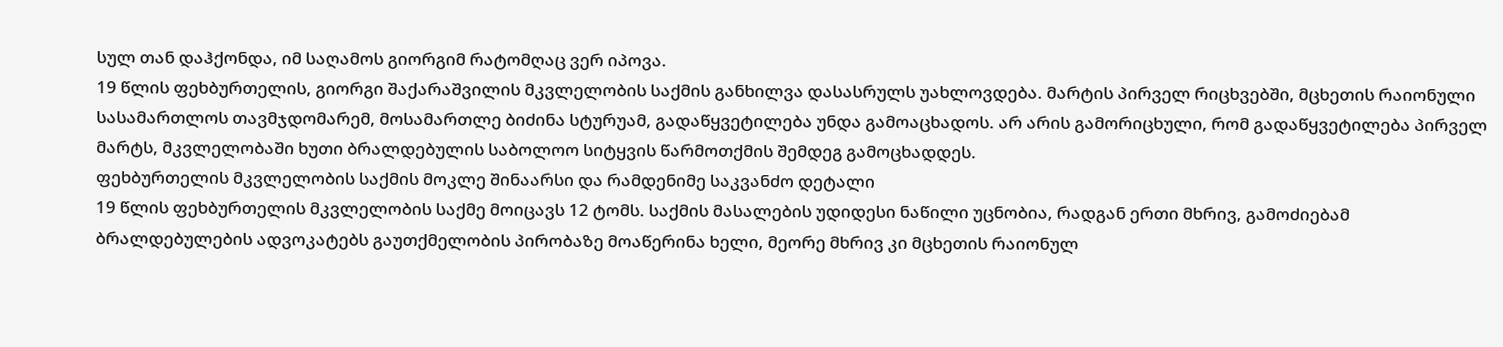სულ თან დაჰქონდა, იმ საღამოს გიორგიმ რატომღაც ვერ იპოვა.
19 წლის ფეხბურთელის, გიორგი შაქარაშვილის მკვლელობის საქმის განხილვა დასასრულს უახლოვდება. მარტის პირველ რიცხვებში, მცხეთის რაიონული სასამართლოს თავმჯდომარემ, მოსამართლე ბიძინა სტურუამ, გადაწყვეტილება უნდა გამოაცხადოს. არ არის გამორიცხული, რომ გადაწყვეტილება პირველ მარტს, მკვლელობაში ხუთი ბრალდებულის საბოლოო სიტყვის წარმოთქმის შემდეგ გამოცხადდეს.
ფეხბურთელის მკვლელობის საქმის მოკლე შინაარსი და რამდენიმე საკვანძო დეტალი
19 წლის ფეხბურთელის მკვლელობის საქმე მოიცავს 12 ტომს. საქმის მასალების უდიდესი ნაწილი უცნობია, რადგან ერთი მხრივ, გამოძიებამ ბრალდებულების ადვოკატებს გაუთქმელობის პირობაზე მოაწერინა ხელი, მეორე მხრივ კი მცხეთის რაიონულ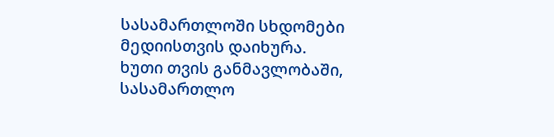სასამართლოში სხდომები მედიისთვის დაიხურა.
ხუთი თვის განმავლობაში, სასამართლო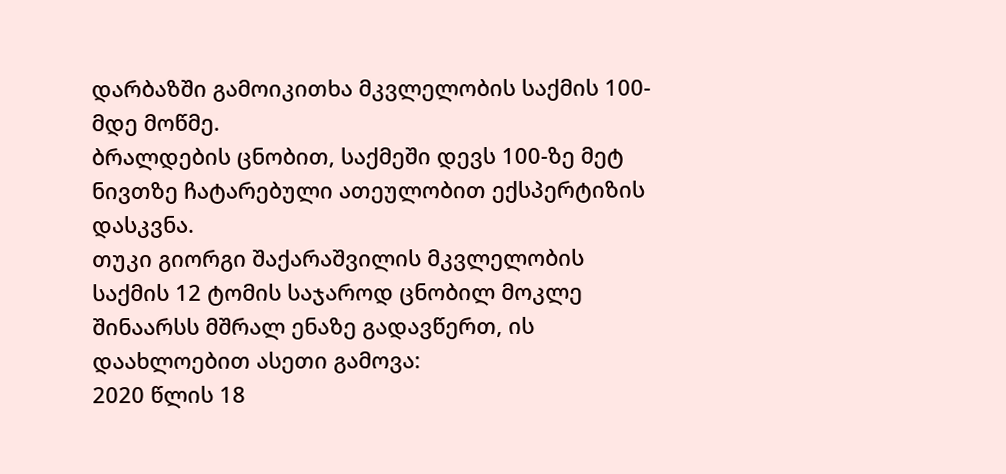დარბაზში გამოიკითხა მკვლელობის საქმის 100-მდე მოწმე.
ბრალდების ცნობით, საქმეში დევს 100-ზე მეტ ნივთზე ჩატარებული ათეულობით ექსპერტიზის დასკვნა.
თუკი გიორგი შაქარაშვილის მკვლელობის საქმის 12 ტომის საჯაროდ ცნობილ მოკლე შინაარსს მშრალ ენაზე გადავწერთ, ის დაახლოებით ასეთი გამოვა:
2020 წლის 18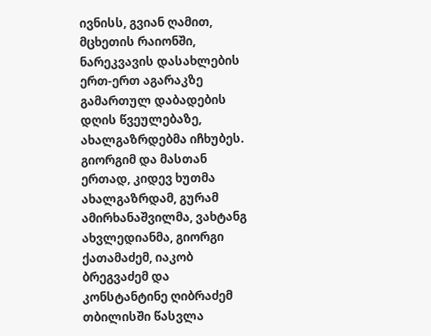ივნისს, გვიან ღამით, მცხეთის რაიონში, ნარეკვავის დასახლების ერთ-ერთ აგარაკზე გამართულ დაბადების დღის წვეულებაზე, ახალგაზრდებმა იჩხუბეს. გიორგიმ და მასთან ერთად, კიდევ ხუთმა ახალგაზრდამ, გურამ ამირხანაშვილმა, ვახტანგ ახვლედიანმა, გიორგი ქათამაძემ, იაკობ ბრეგვაძემ და კონსტანტინე ღიბრაძემ თბილისში წასვლა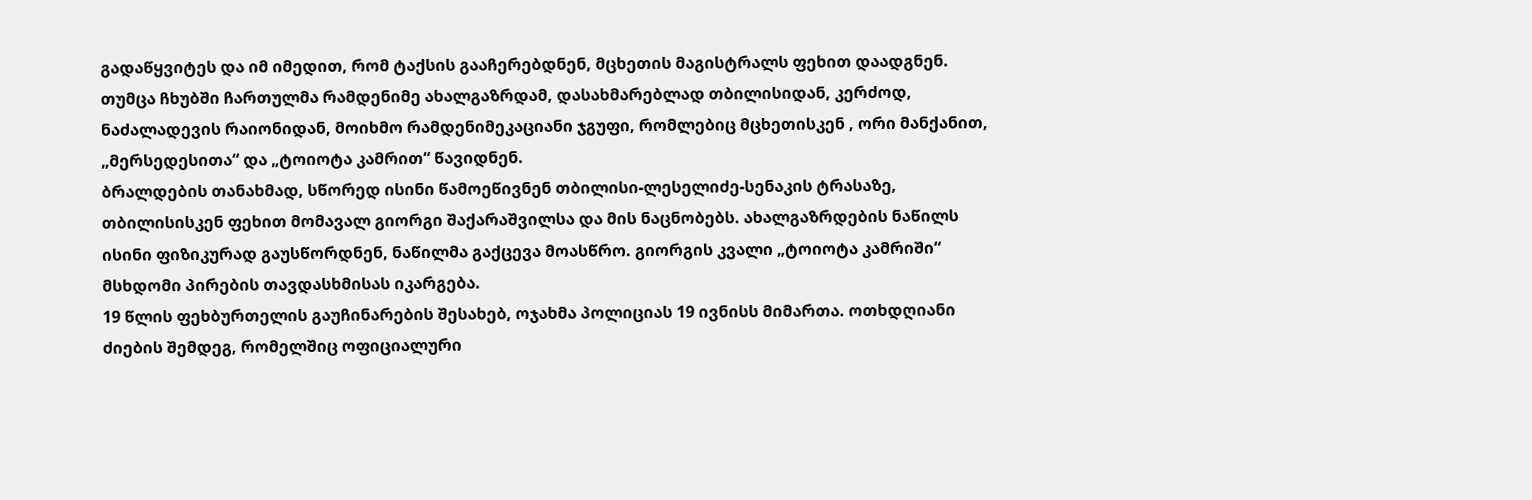გადაწყვიტეს და იმ იმედით, რომ ტაქსის გააჩერებდნენ, მცხეთის მაგისტრალს ფეხით დაადგნენ. თუმცა ჩხუბში ჩართულმა რამდენიმე ახალგაზრდამ, დასახმარებლად თბილისიდან, კერძოდ, ნაძალადევის რაიონიდან, მოიხმო რამდენიმეკაციანი ჯგუფი, რომლებიც მცხეთისკენ , ორი მანქანით, „მერსედესითა“ და „ტოიოტა კამრით“ წავიდნენ.
ბრალდების თანახმად, სწორედ ისინი წამოეწივნენ თბილისი-ლესელიძე-სენაკის ტრასაზე, თბილისისკენ ფეხით მომავალ გიორგი შაქარაშვილსა და მის ნაცნობებს. ახალგაზრდების ნაწილს ისინი ფიზიკურად გაუსწორდნენ, ნაწილმა გაქცევა მოასწრო. გიორგის კვალი „ტოიოტა კამრიში“ მსხდომი პირების თავდასხმისას იკარგება.
19 წლის ფეხბურთელის გაუჩინარების შესახებ, ოჯახმა პოლიციას 19 ივნისს მიმართა. ოთხდღიანი ძიების შემდეგ, რომელშიც ოფიციალური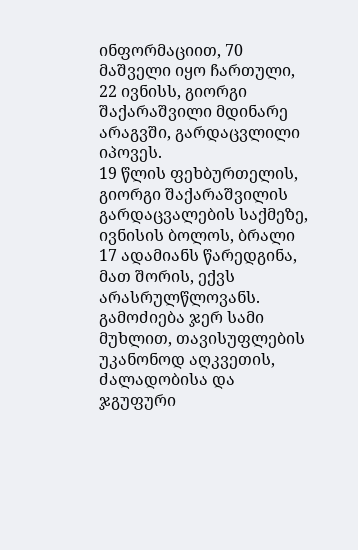ინფორმაციით, 70 მაშველი იყო ჩართული, 22 ივნისს, გიორგი შაქარაშვილი მდინარე არაგვში, გარდაცვლილი იპოვეს.
19 წლის ფეხბურთელის, გიორგი შაქარაშვილის გარდაცვალების საქმეზე, ივნისის ბოლოს, ბრალი 17 ადამიანს წარედგინა, მათ შორის, ექვს არასრულწლოვანს. გამოძიება ჯერ სამი მუხლით, თავისუფლების უკანონოდ აღკვეთის, ძალადობისა და ჯგუფური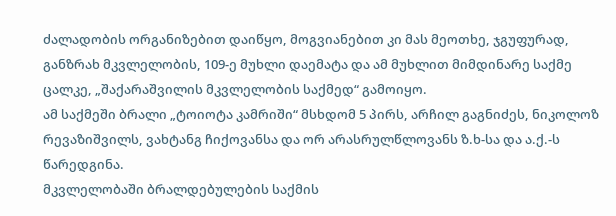ძალადობის ორგანიზებით დაიწყო, მოგვიანებით კი მას მეოთხე, ჯგუფურად, განზრახ მკვლელობის, 109-ე მუხლი დაემატა და ამ მუხლით მიმდინარე საქმე ცალკე, „შაქარაშვილის მკვლელობის საქმედ“ გამოიყო.
ამ საქმეში ბრალი „ტოიოტა კამრიში“ მსხდომ 5 პირს, არჩილ გაგნიძეს, ნიკოლოზ რევაზიშვილს, ვახტანგ ჩიქოვანსა და ორ არასრულწლოვანს ზ.ხ-სა და ა.ქ.-ს წარედგინა.
მკვლელობაში ბრალდებულების საქმის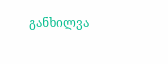განხილვა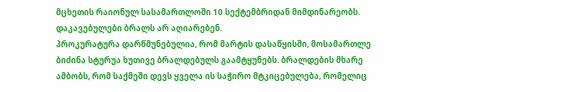მცხეთის რაიონულ სასამართლოში 10 სექტემბრიდან მიმდინარეობს. დაკავებულები ბრალს არ აღიარებენ.
პროკურატურა დარწმუნებულია, რომ მარტის დასაწყისში, მოსამართლე ბიძინა სტურუა ხუთივე ბრალდებულს გაამტყუნებს. ბრალდების მხარე ამბობს, რომ საქმეში დევს ყველა ის საჭირო მტკიცებულება, რომელიც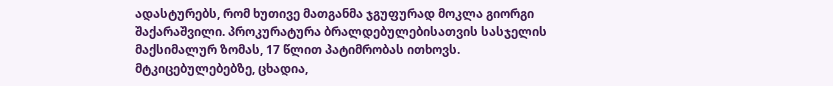ადასტურებს, რომ ხუთივე მათგანმა ჯგუფურად მოკლა გიორგი შაქარაშვილი. პროკურატურა ბრალდებულებისათვის სასჯელის მაქსიმალურ ზომას, 17 წლით პატიმრობას ითხოვს.
მტკიცებულებებზე, ცხადია,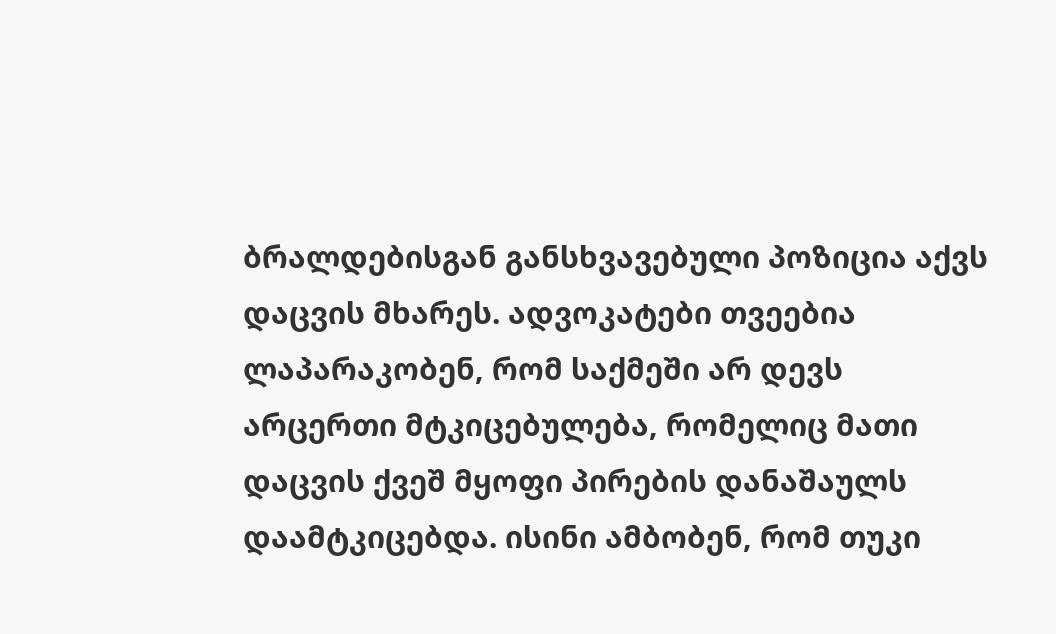ბრალდებისგან განსხვავებული პოზიცია აქვს დაცვის მხარეს. ადვოკატები თვეებია ლაპარაკობენ, რომ საქმეში არ დევს არცერთი მტკიცებულება, რომელიც მათი დაცვის ქვეშ მყოფი პირების დანაშაულს დაამტკიცებდა. ისინი ამბობენ, რომ თუკი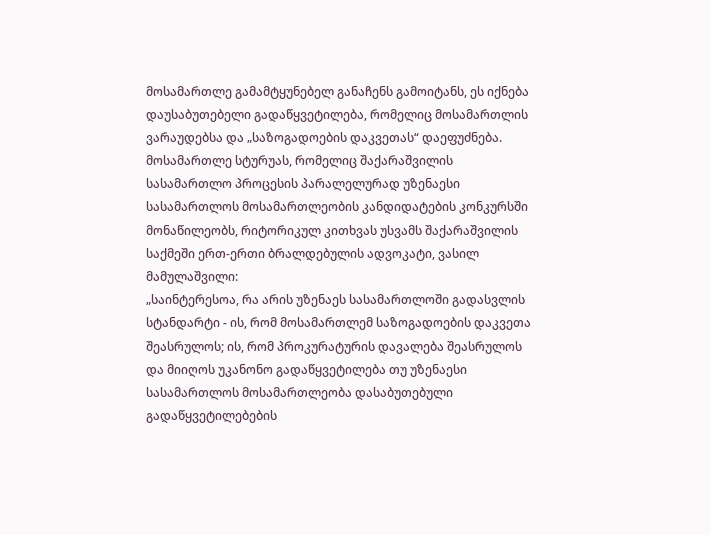მოსამართლე გამამტყუნებელ განაჩენს გამოიტანს, ეს იქნება დაუსაბუთებელი გადაწყვეტილება, რომელიც მოსამართლის ვარაუდებსა და „საზოგადოების დაკვეთას“ დაეფუძნება.
მოსამართლე სტურუას, რომელიც შაქარაშვილის სასამართლო პროცესის პარალელურად უზენაესი სასამართლოს მოსამართლეობის კანდიდატების კონკურსში მონაწილეობს, რიტორიკულ კითხვას უსვამს შაქარაშვილის საქმეში ერთ-ერთი ბრალდებულის ადვოკატი, ვასილ მამულაშვილი:
„საინტერესოა, რა არის უზენაეს სასამართლოში გადასვლის სტანდარტი - ის, რომ მოსამართლემ საზოგადოების დაკვეთა შეასრულოს; ის, რომ პროკურატურის დავალება შეასრულოს და მიიღოს უკანონო გადაწყვეტილება თუ უზენაესი სასამართლოს მოსამართლეობა დასაბუთებული გადაწყვეტილებების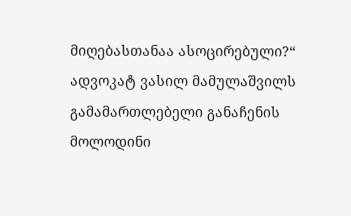მიღებასთანაა ასოცირებული?“
ადვოკატ ვასილ მამულაშვილს გამამართლებელი განაჩენის მოლოდინი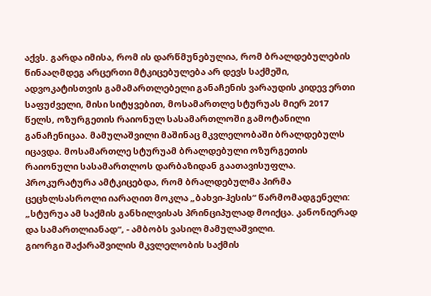აქვს. გარდა იმისა, რომ ის დარწმუნებულია, რომ ბრალდებულების წინააღმდეგ არცერთი მტკიცებულება არ დევს საქმეში, ადვოკატისთვის გამამართლებელი განაჩენის ვარაუდის კიდევ ერთი საფუძველი, მისი სიტყვებით, მოსამართლე სტურუას მიერ 2017 წელს, ოზურგეთის რაიონულ სასამართლოში გამოტანილი განაჩენიცაა. მამულაშვილი მაშინაც მკვლელობაში ბრალდებულს იცავდა. მოსამართლე სტურუამ ბრალდებული ოზურგეთის რაიონული სასამართლოს დარბაზიდან გაათავისუფლა. პროკურატურა ამტკიცებდა, რომ ბრალდებულმა პირმა ცეცხლსასროლი იარაღით მოკლა „ბახვი-ჰესის“ წარმომადგენელი: „სტურუა ამ საქმის განხილვისას პრინციპულად მოიქცა. კანონიერად და სამართლიანად“, - ამბობს ვასილ მამულაშვილი.
გიორგი შაქარაშვილის მკვლელობის საქმის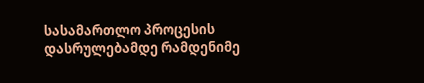სასამართლო პროცესის დასრულებამდე რამდენიმე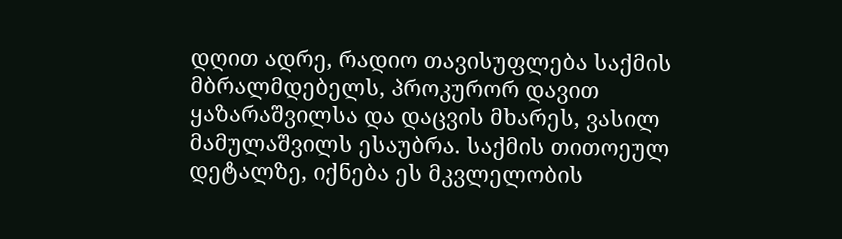დღით ადრე, რადიო თავისუფლება საქმის მბრალმდებელს, პროკურორ დავით ყაზარაშვილსა და დაცვის მხარეს, ვასილ მამულაშვილს ესაუბრა. საქმის თითოეულ დეტალზე, იქნება ეს მკვლელობის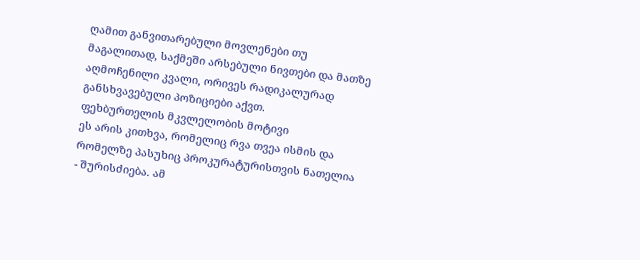ღამით განვითარებული მოვლენები თუ მაგალითად, საქმეში არსებული ნივთები და მათზე აღმოჩენილი კვალი, ორივეს რადიკალურად განსხვავებული პოზიციები აქვთ.
ფეხბურთელის მკვლელობის მოტივი
ეს არის კითხვა, რომელიც რვა თვეა ისმის და რომელზე პასუხიც პროკურატურისთვის ნათელია - შურისძიება. ამ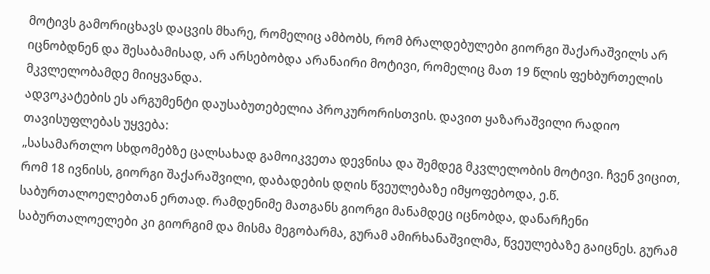მოტივს გამორიცხავს დაცვის მხარე, რომელიც ამბობს, რომ ბრალდებულები გიორგი შაქარაშვილს არ იცნობდნენ და შესაბამისად, არ არსებობდა არანაირი მოტივი, რომელიც მათ 19 წლის ფეხბურთელის მკვლელობამდე მიიყვანდა.
ადვოკატების ეს არგუმენტი დაუსაბუთებელია პროკურორისთვის. დავით ყაზარაშვილი რადიო თავისუფლებას უყვება:
„სასამართლო სხდომებზე ცალსახად გამოიკვეთა დევნისა და შემდეგ მკვლელობის მოტივი. ჩვენ ვიცით, რომ 18 ივნისს, გიორგი შაქარაშვილი, დაბადების დღის წვეულებაზე იმყოფებოდა, ე.წ. საბურთალოელებთან ერთად. რამდენიმე მათგანს გიორგი მანამდეც იცნობდა, დანარჩენი საბურთალოელები კი გიორგიმ და მისმა მეგობარმა, გურამ ამირხანაშვილმა, წვეულებაზე გაიცნეს. გურამ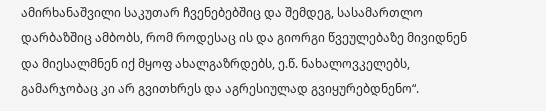ამირხანაშვილი საკუთარ ჩვენებებშიც და შემდეგ, სასამართლო დარბაზშიც ამბობს, რომ როდესაც ის და გიორგი წვეულებაზე მივიდნენ და მიესალმნენ იქ მყოფ ახალგაზრდებს, ე.წ. ნახალოვკელებს, გამარჯობაც კი არ გვითხრეს და აგრესიულად გვიყურებდნენო“.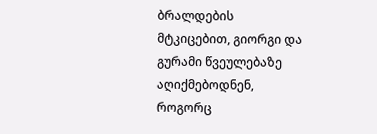ბრალდების მტკიცებით, გიორგი და გურამი წვეულებაზე აღიქმებოდნენ, როგორც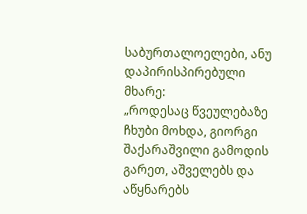საბურთალოელები, ანუ დაპირისპირებული მხარე:
„როდესაც წვეულებაზე ჩხუბი მოხდა, გიორგი შაქარაშვილი გამოდის გარეთ, აშველებს და აწყნარებს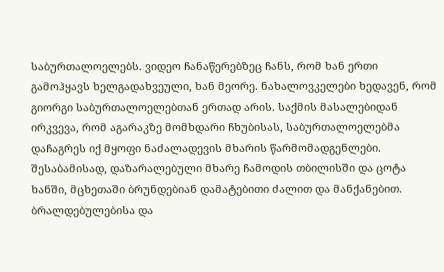საბურთალოელებს. ვიდეო ჩანაწერებზეც ჩანს, რომ ხან ერთი გამოჰყავს ხელგადახვეული, ხან მეორე. ნახალოვკელები ხედავენ, რომ გიორგი საბურთალოელებთან ერთად არის. საქმის მასალებიდან ირკვევა, რომ აგარაკზე მომხდარი ჩხუბისას, საბურთალოელებმა დაჩაგრეს იქ მყოფი ნაძალადევის მხარის წარმომადგენლები. შესაბამისად, დაზარალებული მხარე ჩამოდის თბილისში და ცოტა ხანში, მცხეთაში ბრუნდებიან დამატებითი ძალით და მანქანებით. ბრალდებულებისა და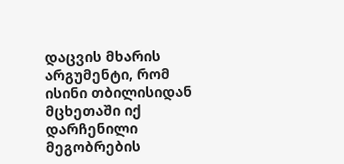დაცვის მხარის არგუმენტი, რომ ისინი თბილისიდან მცხეთაში იქ დარჩენილი მეგობრების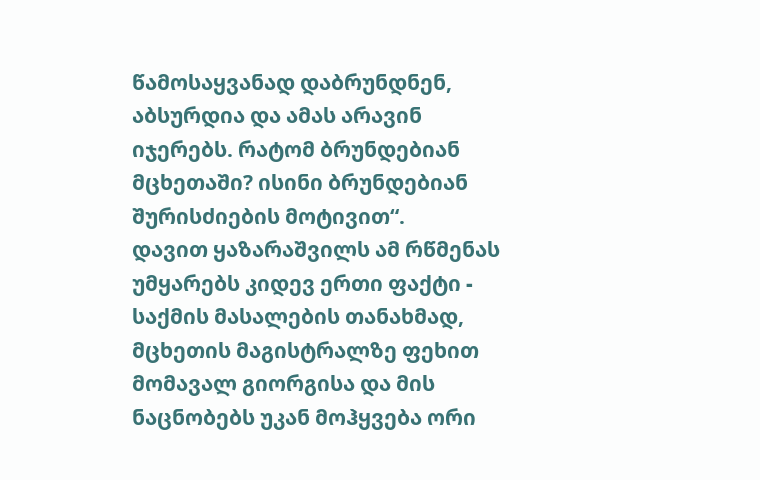წამოსაყვანად დაბრუნდნენ, აბსურდია და ამას არავინ იჯერებს. რატომ ბრუნდებიან მცხეთაში? ისინი ბრუნდებიან შურისძიების მოტივით“.
დავით ყაზარაშვილს ამ რწმენას უმყარებს კიდევ ერთი ფაქტი - საქმის მასალების თანახმად, მცხეთის მაგისტრალზე ფეხით მომავალ გიორგისა და მის ნაცნობებს უკან მოჰყვება ორი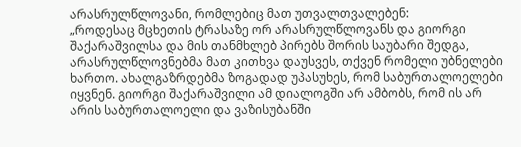არასრულწლოვანი, რომლებიც მათ უთვალთვალებენ:
„როდესაც მცხეთის ტრასაზე ორ არასრულწლოვანს და გიორგი შაქარაშვილსა და მის თანმხლებ პირებს შორის საუბარი შედგა, არასრულწლოვნებმა მათ კითხვა დაუსვეს, თქვენ რომელი უბნელები ხართო. ახალგაზრდებმა ზოგადად უპასუხეს, რომ საბურთალოელები იყვნენ. გიორგი შაქარაშვილი ამ დიალოგში არ ამბობს, რომ ის არ არის საბურთალოელი და ვაზისუბანში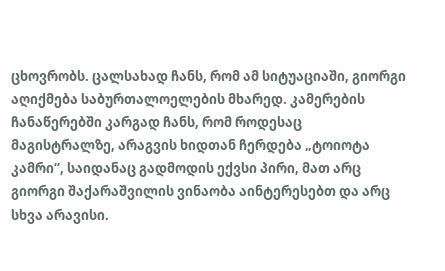ცხოვრობს. ცალსახად ჩანს, რომ ამ სიტუაციაში, გიორგი აღიქმება საბურთალოელების მხარედ. კამერების ჩანაწერებში კარგად ჩანს, რომ როდესაც მაგისტრალზე, არაგვის ხიდთან ჩერდება „ტოიოტა კამრი“, საიდანაც გადმოდის ექვსი პირი, მათ არც გიორგი შაქარაშვილის ვინაობა აინტერესებთ და არც სხვა არავისი.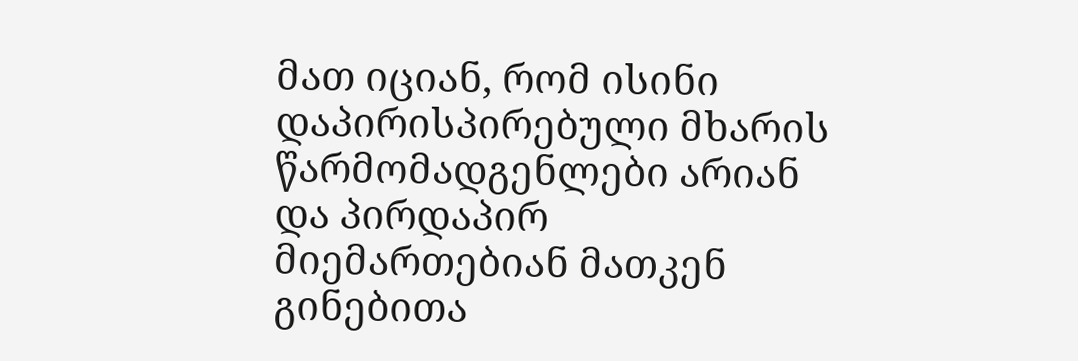მათ იციან, რომ ისინი დაპირისპირებული მხარის წარმომადგენლები არიან და პირდაპირ მიემართებიან მათკენ გინებითა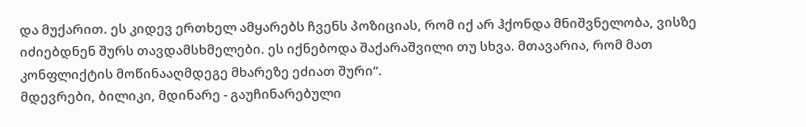და მუქარით. ეს კიდევ ერთხელ ამყარებს ჩვენს პოზიციას, რომ იქ არ ჰქონდა მნიშვნელობა, ვისზე იძიებდნენ შურს თავდამსხმელები. ეს იქნებოდა შაქარაშვილი თუ სხვა. მთავარია, რომ მათ კონფლიქტის მოწინააღმდეგე მხარეზე ეძიათ შური“.
მდევრები, ბილიკი, მდინარე - გაუჩინარებული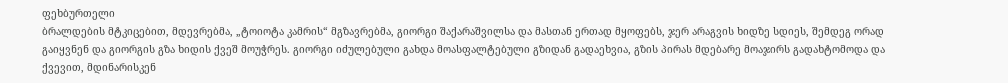ფეხბურთელი
ბრალდების მტკიცებით, მდევრებმა, „ტოიოტა კამრის“ მგზავრებმა, გიორგი შაქარაშვილსა და მასთან ერთად მყოფებს, ჯერ არაგვის ხიდზე სდიეს, შემდეგ ორად გაიყვნენ და გიორგის გზა ხიდის ქვეშ მოუჭრეს. გიორგი იძულებული გახდა მოასფალტებული გზიდან გადაეხვია, გზის პირას მდებარე მოაჯირს გადახტომოდა და ქვევით, მდინარისკენ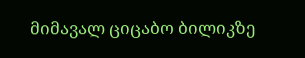მიმავალ ციცაბო ბილიკზე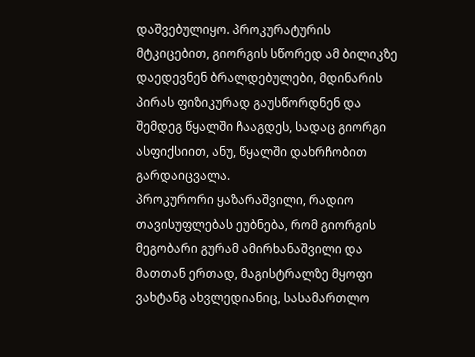დაშვებულიყო. პროკურატურის მტკიცებით, გიორგის სწორედ ამ ბილიკზე დაედევნენ ბრალდებულები, მდინარის პირას ფიზიკურად გაუსწორდნენ და შემდეგ წყალში ჩააგდეს, სადაც გიორგი ასფიქსიით, ანუ, წყალში დახრჩობით გარდაიცვალა.
პროკურორი ყაზარაშვილი, რადიო თავისუფლებას ეუბნება, რომ გიორგის მეგობარი გურამ ამირხანაშვილი და მათთან ერთად, მაგისტრალზე მყოფი ვახტანგ ახვლედიანიც, სასამართლო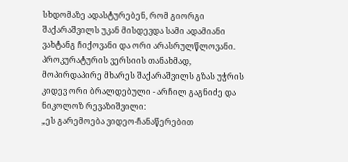სხდომაზე ადასტურებენ, რომ გიორგი შაქარაშვილს უკან მისდევდა სამი ადამიანი ვახტანგ ჩიქოვანი და ორი არასრულწლოვანი. პროკურატურის ვერსიის თანახმად, მოპირდაპირე მხარეს შაქარაშვილს გზას უჭრის კიდევ ორი ბრალდებული - არჩილ გაგნიძე და ნიკოლოზ რევაზიშვილი:
„ეს გარემოება ვიდეო-ჩანაწერებით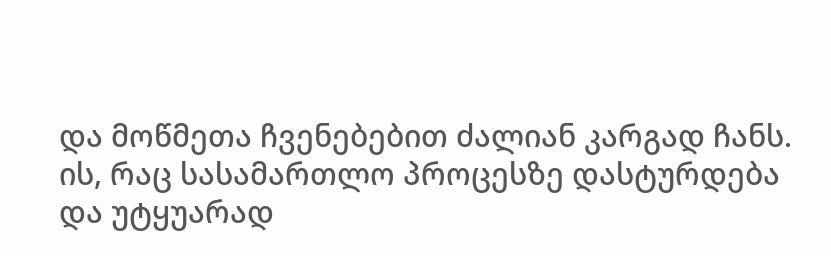და მოწმეთა ჩვენებებით ძალიან კარგად ჩანს. ის, რაც სასამართლო პროცესზე დასტურდება და უტყუარად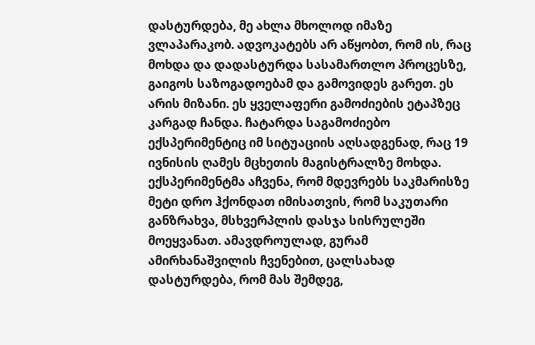დასტურდება, მე ახლა მხოლოდ იმაზე ვლაპარაკობ. ადვოკატებს არ აწყობთ, რომ ის, რაც მოხდა და დადასტურდა სასამართლო პროცესზე, გაიგოს საზოგადოებამ და გამოვიდეს გარეთ. ეს არის მიზანი. ეს ყველაფერი გამოძიების ეტაპზეც კარგად ჩანდა. ჩატარდა საგამოძიებო ექსპერიმენტიც იმ სიტუაციის აღსადგენად, რაც 19 ივნისის ღამეს მცხეთის მაგისტრალზე მოხდა. ექსპერიმენტმა აჩვენა, რომ მდევრებს საკმარისზე მეტი დრო ჰქონდათ იმისათვის, რომ საკუთარი განზრახვა, მსხვერპლის დასჯა სისრულეში მოეყვანათ. ამავდროულად, გურამ ამირხანაშვილის ჩვენებით, ცალსახად დასტურდება, რომ მას შემდეგ,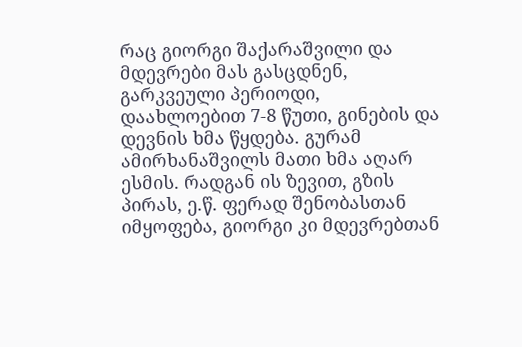რაც გიორგი შაქარაშვილი და მდევრები მას გასცდნენ, გარკვეული პერიოდი, დაახლოებით 7-8 წუთი, გინების და დევნის ხმა წყდება. გურამ ამირხანაშვილს მათი ხმა აღარ ესმის. რადგან ის ზევით, გზის პირას, ე.წ. ფერად შენობასთან იმყოფება, გიორგი კი მდევრებთან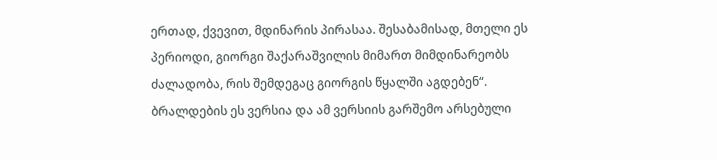ერთად, ქვევით, მდინარის პირასაა. შესაბამისად, მთელი ეს პერიოდი, გიორგი შაქარაშვილის მიმართ მიმდინარეობს ძალადობა, რის შემდეგაც გიორგის წყალში აგდებენ“.
ბრალდების ეს ვერსია და ამ ვერსიის გარშემო არსებული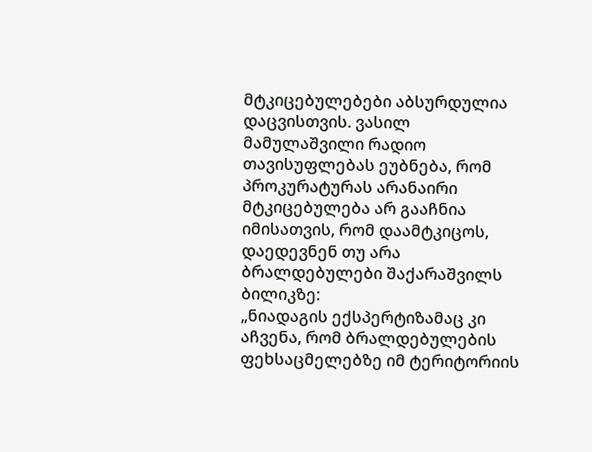მტკიცებულებები აბსურდულია დაცვისთვის. ვასილ მამულაშვილი რადიო თავისუფლებას ეუბნება, რომ პროკურატურას არანაირი მტკიცებულება არ გააჩნია იმისათვის, რომ დაამტკიცოს, დაედევნენ თუ არა ბრალდებულები შაქარაშვილს ბილიკზე:
„ნიადაგის ექსპერტიზამაც კი აჩვენა, რომ ბრალდებულების ფეხსაცმელებზე იმ ტერიტორიის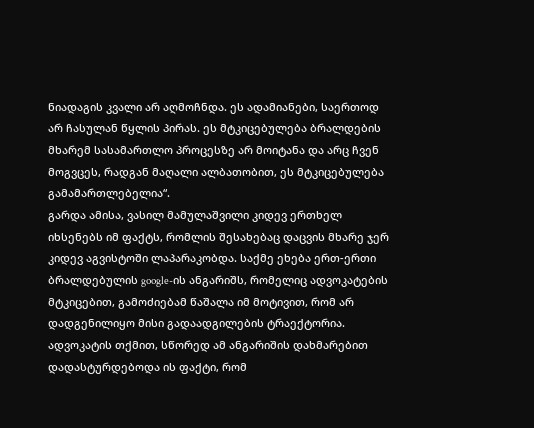ნიადაგის კვალი არ აღმოჩნდა. ეს ადამიანები, საერთოდ არ ჩასულან წყლის პირას. ეს მტკიცებულება ბრალდების მხარემ სასამართლო პროცესზე არ მოიტანა და არც ჩვენ მოგვცეს, რადგან მაღალი ალბათობით, ეს მტკიცებულება გამამართლებელია“.
გარდა ამისა, ვასილ მამულაშვილი კიდევ ერთხელ იხსენებს იმ ფაქტს, რომლის შესახებაც დაცვის მხარე ჯერ კიდევ აგვისტოში ლაპარაკობდა. საქმე ეხება ერთ-ერთი ბრალდებულის google-ის ანგარიშს, რომელიც ადვოკატების მტკიცებით, გამოძიებამ წაშალა იმ მოტივით, რომ არ დადგენილიყო მისი გადაადგილების ტრაექტორია. ადვოკატის თქმით, სწორედ ამ ანგარიშის დახმარებით დადასტურდებოდა ის ფაქტი, რომ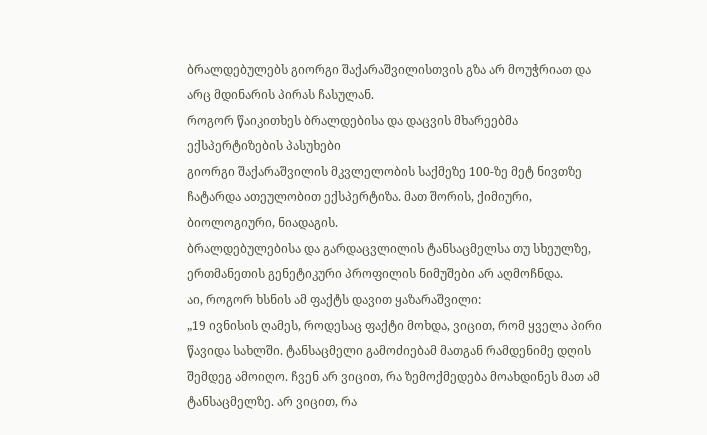ბრალდებულებს გიორგი შაქარაშვილისთვის გზა არ მოუჭრიათ და არც მდინარის პირას ჩასულან.
როგორ წაიკითხეს ბრალდებისა და დაცვის მხარეებმა ექსპერტიზების პასუხები
გიორგი შაქარაშვილის მკვლელობის საქმეზე 100-ზე მეტ ნივთზე ჩატარდა ათეულობით ექსპერტიზა. მათ შორის, ქიმიური, ბიოლოგიური, ნიადაგის.
ბრალდებულებისა და გარდაცვლილის ტანსაცმელსა თუ სხეულზე, ერთმანეთის გენეტიკური პროფილის ნიმუშები არ აღმოჩნდა.
აი, როგორ ხსნის ამ ფაქტს დავით ყაზარაშვილი:
„19 ივნისის ღამეს, როდესაც ფაქტი მოხდა, ვიცით, რომ ყველა პირი წავიდა სახლში. ტანსაცმელი გამოძიებამ მათგან რამდენიმე დღის შემდეგ ამოიღო. ჩვენ არ ვიცით, რა ზემოქმედება მოახდინეს მათ ამ ტანსაცმელზე. არ ვიცით, რა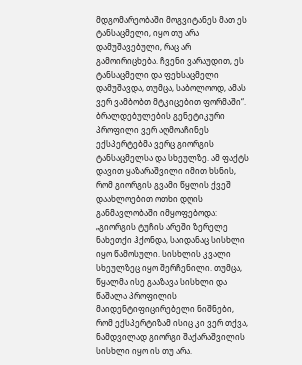მდგომარეობაში მოგვიტანეს მათ ეს ტანსაცმელი, იყო თუ არა დამუშავებული, რაც არ გამოირიცხება. ჩვენი ვარაუდით, ეს ტანსაცმელი და ფეხსაცმელი დამუშავდა, თუმცა, საბოლოოდ, ამას ვერ ვამბობთ მტკიცებით ფორმაში“.
ბრალდებულების გენეტიკური პროფილი ვერ აღმოაჩინეს ექსპერტებმა ვერც გიორგის ტანსაცმელსა და სხეულზე. ამ ფაქტს დავით ყაზარაშვილი იმით ხსნის, რომ გიორგის გვამი წყლის ქვეშ დაახლოებით ოთხი დღის განმავლობაში იმყოფებოდა:
„გიორგის ტუჩის არეში ზერელე ნახეთქი ჰქონდა, საიდანაც სისხლი იყო წამოსული. სისხლის კვალი სხეულზეც იყო შერჩენილი. თუმცა, წყალმა ისე გააზავა სისხლი და წაშალა პროფილის მაიდენტიფიცირებელი ნიშნები, რომ ექსპერტიზამ ისიც კი ვერ თქვა, ნამდვილად გიორგი შაქარაშვილის სისხლი იყო ის თუ არა.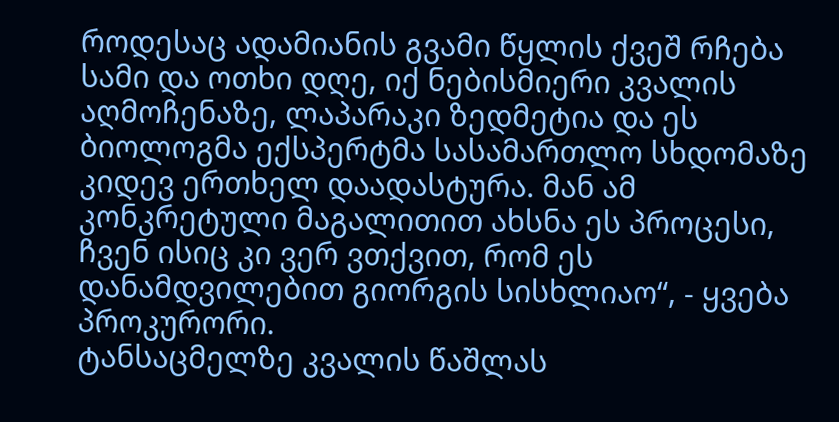როდესაც ადამიანის გვამი წყლის ქვეშ რჩება სამი და ოთხი დღე, იქ ნებისმიერი კვალის აღმოჩენაზე, ლაპარაკი ზედმეტია და ეს ბიოლოგმა ექსპერტმა სასამართლო სხდომაზე კიდევ ერთხელ დაადასტურა. მან ამ კონკრეტული მაგალითით ახსნა ეს პროცესი, ჩვენ ისიც კი ვერ ვთქვით, რომ ეს დანამდვილებით გიორგის სისხლიაო“, - ყვება პროკურორი.
ტანსაცმელზე კვალის წაშლას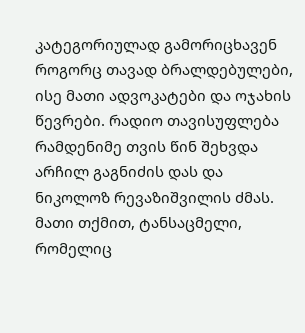კატეგორიულად გამორიცხავენ როგორც თავად ბრალდებულები, ისე მათი ადვოკატები და ოჯახის წევრები. რადიო თავისუფლება რამდენიმე თვის წინ შეხვდა არჩილ გაგნიძის დას და ნიკოლოზ რევაზიშვილის ძმას. მათი თქმით, ტანსაცმელი, რომელიც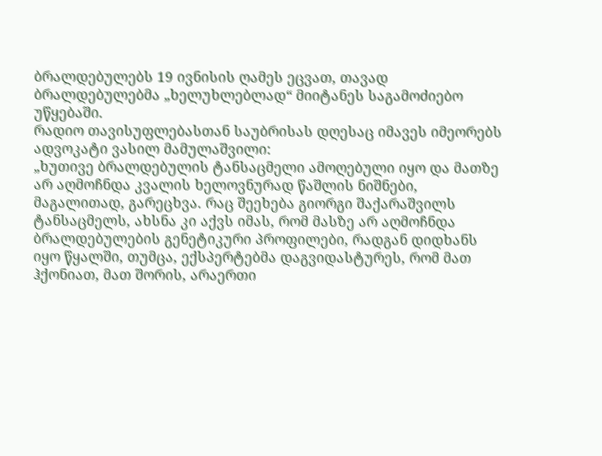ბრალდებულებს 19 ივნისის ღამეს ეცვათ, თავად ბრალდებულებმა „ხელუხლებლად“ მიიტანეს საგამოძიებო უწყებაში.
რადიო თავისუფლებასთან საუბრისას დღესაც იმავეს იმეორებს ადვოკატი ვასილ მამულაშვილი:
„ხუთივე ბრალდებულის ტანსაცმელი ამოღებული იყო და მათზე არ აღმოჩნდა კვალის ხელოვნურად წაშლის ნიშნები, მაგალითად, გარეცხვა. რაც შეეხება გიორგი შაქარაშვილს ტანსაცმელს, ახსნა კი აქვს იმას, რომ მასზე არ აღმოჩნდა ბრალდებულების გენეტიკური პროფილები, რადგან დიდხანს იყო წყალში, თუმცა, ექსპერტებმა დაგვიდასტურეს, რომ მათ ჰქონიათ, მათ შორის, არაერთი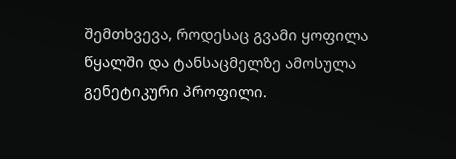შემთხვევა, როდესაც გვამი ყოფილა წყალში და ტანსაცმელზე ამოსულა გენეტიკური პროფილი.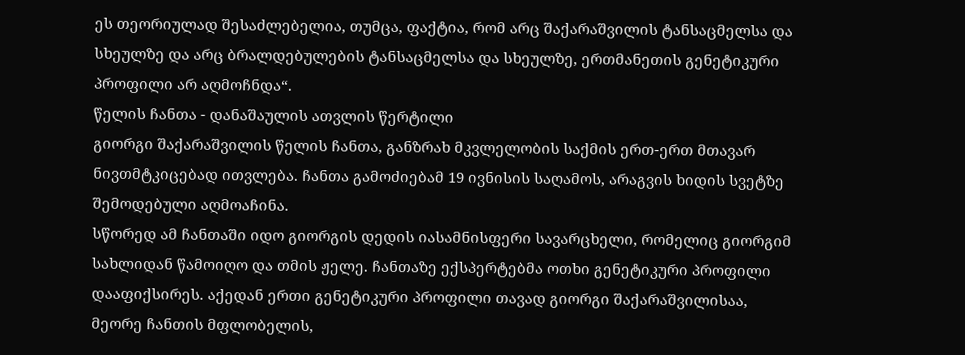ეს თეორიულად შესაძლებელია, თუმცა, ფაქტია, რომ არც შაქარაშვილის ტანსაცმელსა და სხეულზე და არც ბრალდებულების ტანსაცმელსა და სხეულზე, ერთმანეთის გენეტიკური პროფილი არ აღმოჩნდა“.
წელის ჩანთა - დანაშაულის ათვლის წერტილი
გიორგი შაქარაშვილის წელის ჩანთა, განზრახ მკვლელობის საქმის ერთ-ერთ მთავარ ნივთმტკიცებად ითვლება. ჩანთა გამოძიებამ 19 ივნისის საღამოს, არაგვის ხიდის სვეტზე შემოდებული აღმოაჩინა.
სწორედ ამ ჩანთაში იდო გიორგის დედის იასამნისფერი სავარცხელი, რომელიც გიორგიმ სახლიდან წამოიღო და თმის ჟელე. ჩანთაზე ექსპერტებმა ოთხი გენეტიკური პროფილი დააფიქსირეს. აქედან ერთი გენეტიკური პროფილი თავად გიორგი შაქარაშვილისაა, მეორე ჩანთის მფლობელის,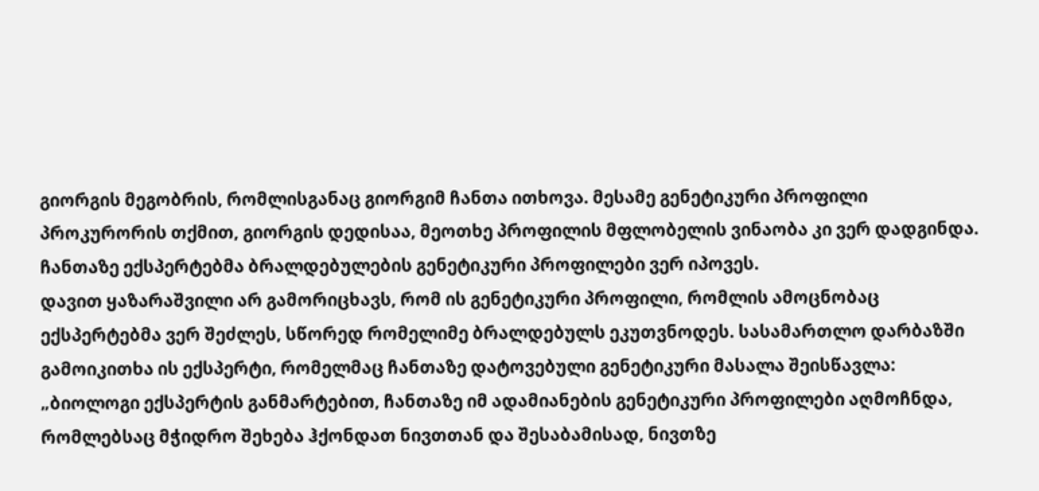გიორგის მეგობრის, რომლისგანაც გიორგიმ ჩანთა ითხოვა. მესამე გენეტიკური პროფილი პროკურორის თქმით, გიორგის დედისაა, მეოთხე პროფილის მფლობელის ვინაობა კი ვერ დადგინდა. ჩანთაზე ექსპერტებმა ბრალდებულების გენეტიკური პროფილები ვერ იპოვეს.
დავით ყაზარაშვილი არ გამორიცხავს, რომ ის გენეტიკური პროფილი, რომლის ამოცნობაც ექსპერტებმა ვერ შეძლეს, სწორედ რომელიმე ბრალდებულს ეკუთვნოდეს. სასამართლო დარბაზში გამოიკითხა ის ექსპერტი, რომელმაც ჩანთაზე დატოვებული გენეტიკური მასალა შეისწავლა:
„ბიოლოგი ექსპერტის განმარტებით, ჩანთაზე იმ ადამიანების გენეტიკური პროფილები აღმოჩნდა, რომლებსაც მჭიდრო შეხება ჰქონდათ ნივთთან და შესაბამისად, ნივთზე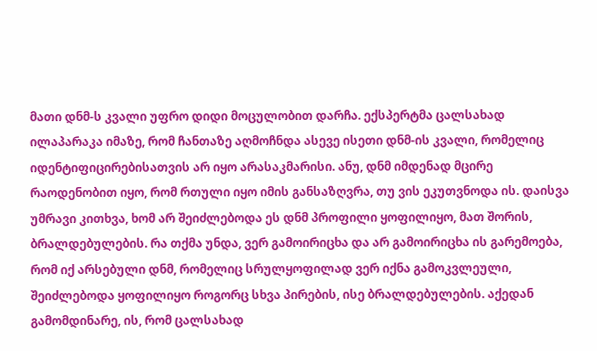მათი დნმ-ს კვალი უფრო დიდი მოცულობით დარჩა. ექსპერტმა ცალსახად ილაპარაკა იმაზე, რომ ჩანთაზე აღმოჩნდა ასევე ისეთი დნმ-ის კვალი, რომელიც იდენტიფიცირებისათვის არ იყო არასაკმარისი. ანუ, დნმ იმდენად მცირე რაოდენობით იყო, რომ რთული იყო იმის განსაზღვრა, თუ ვის ეკუთვნოდა ის. დაისვა უმრავი კითხვა, ხომ არ შეიძლებოდა ეს დნმ პროფილი ყოფილიყო, მათ შორის, ბრალდებულების. რა თქმა უნდა, ვერ გამოირიცხა და არ გამოირიცხა ის გარემოება, რომ იქ არსებული დნმ, რომელიც სრულყოფილად ვერ იქნა გამოკვლეული, შეიძლებოდა ყოფილიყო როგორც სხვა პირების, ისე ბრალდებულების. აქედან გამომდინარე, ის, რომ ცალსახად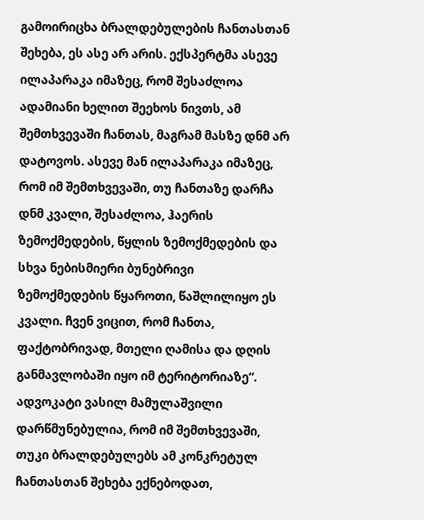გამოირიცხა ბრალდებულების ჩანთასთან შეხება, ეს ასე არ არის. ექსპერტმა ასევე ილაპარაკა იმაზეც, რომ შესაძლოა ადამიანი ხელით შეეხოს ნივთს, ამ შემთხვევაში ჩანთას, მაგრამ მასზე დნმ არ დატოვოს. ასევე მან ილაპარაკა იმაზეც, რომ იმ შემთხვევაში, თუ ჩანთაზე დარჩა დნმ კვალი, შესაძლოა, ჰაერის ზემოქმედების, წყლის ზემოქმედების და სხვა ნებისმიერი ბუნებრივი ზემოქმედების წყაროთი, წაშლილიყო ეს კვალი. ჩვენ ვიცით, რომ ჩანთა, ფაქტობრივად, მთელი ღამისა და დღის განმავლობაში იყო იმ ტერიტორიაზე“.
ადვოკატი ვასილ მამულაშვილი დარწმუნებულია, რომ იმ შემთხვევაში, თუკი ბრალდებულებს ამ კონკრეტულ ჩანთასთან შეხება ექნებოდათ,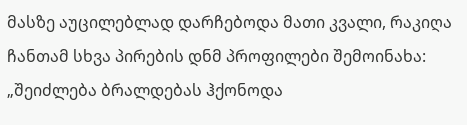მასზე აუცილებლად დარჩებოდა მათი კვალი, რაკიღა ჩანთამ სხვა პირების დნმ პროფილები შემოინახა:
„შეიძლება ბრალდებას ჰქონოდა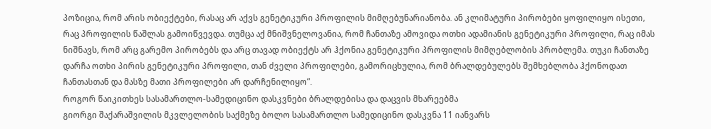პოზიცია, რომ არის ობიექტები, რასაც არ აქვს გენეტიკური პროფილის მიმღებუნარიანობა. ან კლიმატური პირობები ყოფილიყო ისეთი, რაც პროფილის წაშლას გამოიწვევდა. თუმცა აქ მნიშვნელოვანია, რომ ჩანთაზე ამოვიდა ოთხი ადამიანის გენეტიკური პროფილი, რაც იმას ნიშნავს, რომ არც გარემო პირობებს და არც თავად ობიექტს არ ჰქონია გენეტიკური პროფილის მიმღებლობის პრობლემა. თუკი ჩანთაზე დარჩა ოთხი პირის გენეტიკური პროფილი, თან ძველი პროფილები, გამორიცხულია, რომ ბრალდებულებს შემხებლობა ჰქონოდათ ჩანთასთან და მასზე მათი პროფილები არ დარჩენილიყო“.
როგორ წაიკითხეს სასამართლო-სამედიცინო დასკვნები ბრალდებისა და დაცვის მხარეებმა
გიორგი შაქარაშვილის მკვლელობის საქმეზე ბოლო სასამართლო სამედიცინო დასკვნა 11 იანვარს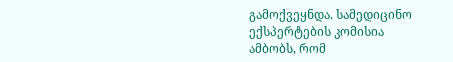გამოქვეყნდა. სამედიცინო ექსპერტების კომისია ამბობს, რომ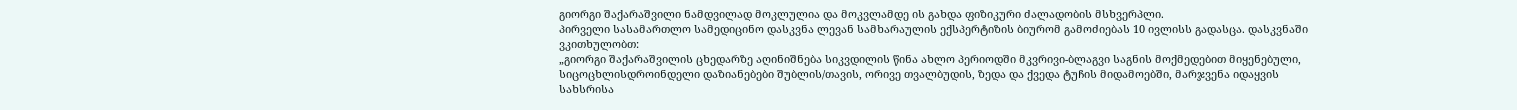გიორგი შაქარაშვილი ნამდვილად მოკლულია და მოკვლამდე ის გახდა ფიზიკური ძალადობის მსხვერპლი.
პირველი სასამართლო სამედიცინო დასკვნა ლევან სამხარაულის ექსპერტიზის ბიურომ გამოძიებას 10 ივლისს გადასცა. დასკვნაში ვკითხულობთ:
„გიორგი შაქარაშვილის ცხედარზე აღინიშნება სიკვდილის წინა ახლო პერიოდში მკვრივი-ბლაგვი საგნის მოქმედებით მიყენებული, სიცოცხლისდროინდელი დაზიანებები შუბლის/თავის, ორივე თვალბუდის, ზედა და ქვედა ტუჩის მიდამოებში, მარჯვენა იდაყვის სახსრისა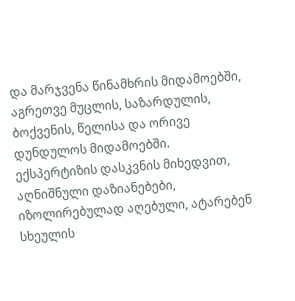და მარჯვენა წინამხრის მიდამოებში, აგრეთვე მუცლის, საზარდულის, ბოქვენის, წელისა და ორივე დუნდულოს მიდამოებში. ექსპერტიზის დასკვნის მიხედვით, აღნიშნული დაზიანებები, იზოლირებულად აღებული, ატარებენ სხეულის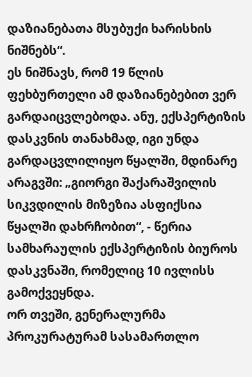დაზიანებათა მსუბუქი ხარისხის ნიშნებს“.
ეს ნიშნავს, რომ 19 წლის ფეხბურთელი ამ დაზიანებებით ვერ გარდაიცვლებოდა. ანუ, ექსპერტიზის დასკვნის თანახმად, იგი უნდა გარდაცვლილიყო წყალში, მდინარე არაგვში: „გიორგი შაქარაშვილის სიკვდილის მიზეზია ასფიქსია წყალში დახრჩობით“, - წერია სამხარაულის ექსპერტიზის ბიუროს დასკვნაში, რომელიც 10 ივლისს გამოქვეყნდა.
ორ თვეში, გენერალურმა პროკურატურამ სასამართლო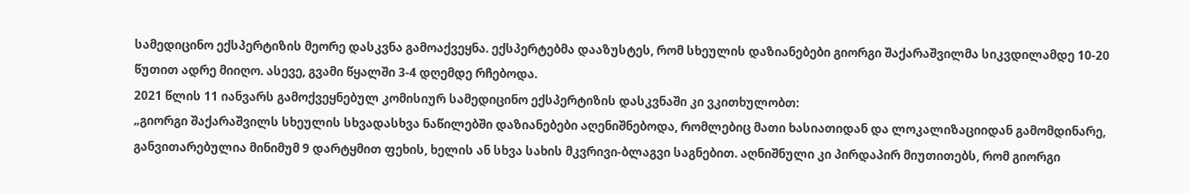სამედიცინო ექსპერტიზის მეორე დასკვნა გამოაქვეყნა. ექსპერტებმა დააზუსტეს, რომ სხეულის დაზიანებები გიორგი შაქარაშვილმა სიკვდილამდე 10-20 წუთით ადრე მიიღო. ასევე, გვამი წყალში 3-4 დღემდე რჩებოდა.
2021 წლის 11 იანვარს გამოქვეყნებულ კომისიურ სამედიცინო ექსპერტიზის დასკვნაში კი ვკითხულობთ:
„გიორგი შაქარაშვილს სხეულის სხვადასხვა ნაწილებში დაზიანებები აღენიშნებოდა, რომლებიც მათი ხასიათიდან და ლოკალიზაციიდან გამომდინარე, განვითარებულია მინიმუმ 9 დარტყმით ფეხის, ხელის ან სხვა სახის მკვრივი-ბლაგვი საგნებით. აღნიშნული კი პირდაპირ მიუთითებს, რომ გიორგი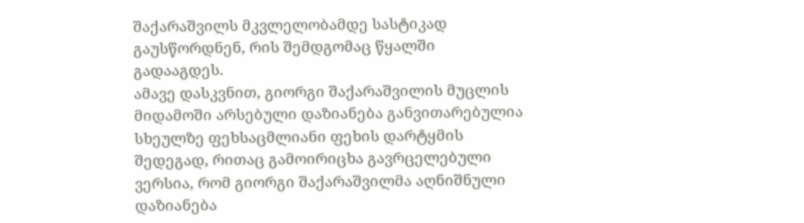შაქარაშვილს მკვლელობამდე სასტიკად გაუსწორდნენ, რის შემდგომაც წყალში გადააგდეს.
ამავე დასკვნით, გიორგი შაქარაშვილის მუცლის მიდამოში არსებული დაზიანება განვითარებულია სხეულზე ფეხსაცმლიანი ფეხის დარტყმის შედეგად, რითაც გამოირიცხა გავრცელებული ვერსია, რომ გიორგი შაქარაშვილმა აღნიშნული დაზიანება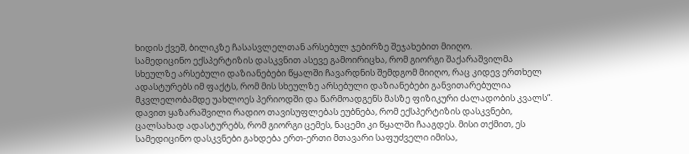ხიდის ქვეშ, ბილიკზე ჩასასვლელთან არსებულ ჯებირზე შეჯახებით მიიღო.
სამედიცინო ექსპერტიზის დასკვნით ასევე გამოირიცხა, რომ გიორგი შაქარაშვილმა სხეულზე არსებული დაზიანებები წყალში ჩავარდნის შემდგომ მიიღო, რაც კიდევ ერთხელ ადასტურებს იმ ფაქტს, რომ მის სხეულზე არსებული დაზიანებები განვითარებულია მკვლელობამდე უახლოეს პერიოდში და წარმოადგენს მასზე ფიზიკური ძალადობის კვალს“.
დავით ყაზარაშვილი რადიო თავისუფლებას ეუბნება, რომ ექსპერტიზის დასკვნები, ცალსახად ადასტურებს, რომ გიორგი ცემეს, ნაცემი კი წყალში ჩააგდეს. მისი თქმით, ეს სამედიცინო დასკვნები გახდება ერთ-ერთი მთავარი საფუძველი იმისა,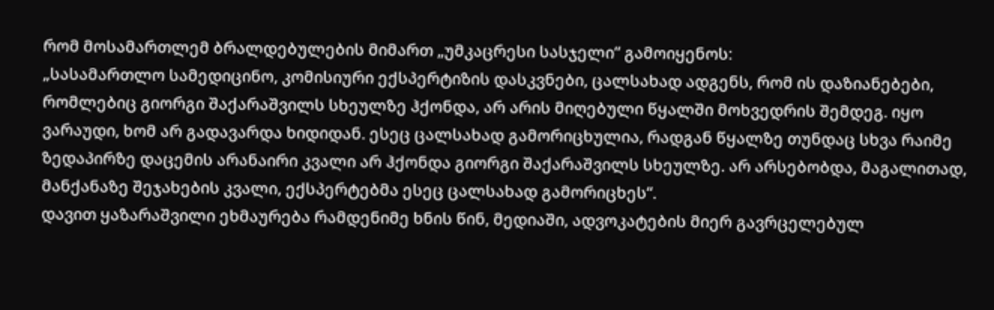რომ მოსამართლემ ბრალდებულების მიმართ „უმკაცრესი სასჯელი“ გამოიყენოს:
„სასამართლო სამედიცინო, კომისიური ექსპერტიზის დასკვნები, ცალსახად ადგენს, რომ ის დაზიანებები, რომლებიც გიორგი შაქარაშვილს სხეულზე ჰქონდა, არ არის მიღებული წყალში მოხვედრის შემდეგ. იყო ვარაუდი, ხომ არ გადავარდა ხიდიდან. ესეც ცალსახად გამორიცხულია, რადგან წყალზე თუნდაც სხვა რაიმე ზედაპირზე დაცემის არანაირი კვალი არ ჰქონდა გიორგი შაქარაშვილს სხეულზე. არ არსებობდა, მაგალითად, მანქანაზე შეჯახების კვალი, ექსპერტებმა ესეც ცალსახად გამორიცხეს“.
დავით ყაზარაშვილი ეხმაურება რამდენიმე ხნის წინ, მედიაში, ადვოკატების მიერ გავრცელებულ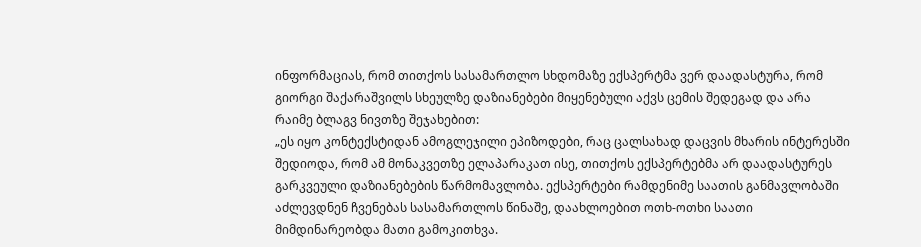ინფორმაციას, რომ თითქოს სასამართლო სხდომაზე ექსპერტმა ვერ დაადასტურა, რომ გიორგი შაქარაშვილს სხეულზე დაზიანებები მიყენებული აქვს ცემის შედეგად და არა რაიმე ბლაგვ ნივთზე შეჯახებით:
„ეს იყო კონტექსტიდან ამოგლეჯილი ეპიზოდები, რაც ცალსახად დაცვის მხარის ინტერესში შედიოდა, რომ ამ მონაკვეთზე ელაპარაკათ ისე, თითქოს ექსპერტებმა არ დაადასტურეს გარკვეული დაზიანებების წარმომავლობა. ექსპერტები რამდენიმე საათის განმავლობაში აძლევდნენ ჩვენებას სასამართლოს წინაშე, დაახლოებით ოთხ-ოთხი საათი მიმდინარეობდა მათი გამოკითხვა.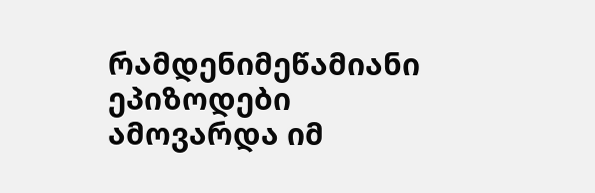რამდენიმეწამიანი ეპიზოდები ამოვარდა იმ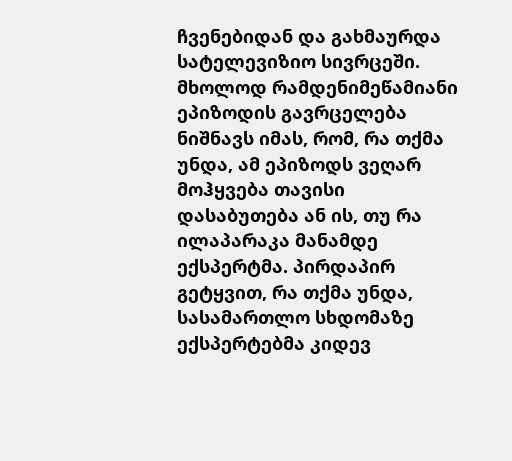ჩვენებიდან და გახმაურდა სატელევიზიო სივრცეში. მხოლოდ რამდენიმეწამიანი ეპიზოდის გავრცელება ნიშნავს იმას, რომ, რა თქმა უნდა, ამ ეპიზოდს ვეღარ მოჰყვება თავისი დასაბუთება ან ის, თუ რა ილაპარაკა მანამდე ექსპერტმა. პირდაპირ გეტყვით, რა თქმა უნდა, სასამართლო სხდომაზე ექსპერტებმა კიდევ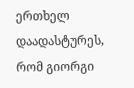ერთხელ დაადასტურეს, რომ გიორგი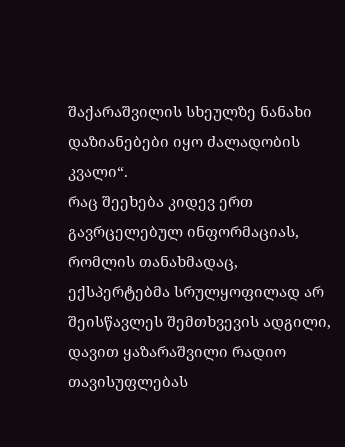შაქარაშვილის სხეულზე ნანახი დაზიანებები იყო ძალადობის კვალი“.
რაც შეეხება კიდევ ერთ გავრცელებულ ინფორმაციას, რომლის თანახმადაც, ექსპერტებმა სრულყოფილად არ შეისწავლეს შემთხვევის ადგილი, დავით ყაზარაშვილი რადიო თავისუფლებას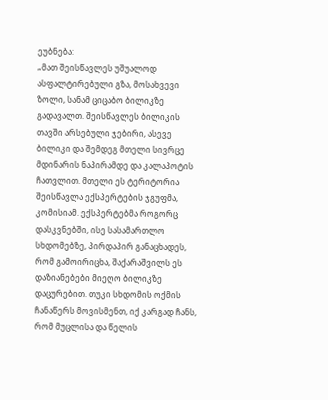ეუბნება:
„მათ შეისწავლეს უშუალოდ ასფალტირებული გზა, მოსახვევი ზოლი, სანამ ციცაბო ბილიკზე გადავალთ. შეისწავლეს ბილიკის თავში არსებული ჯებირი, ასევე ბილიკი და შემდეგ მთელი სივრცე მდინარის ნაპირამდე და კალაპოტის ჩათვლით. მთელი ეს ტერიტორია შეისწავლა ექსპერტების ჯგუფმა, კომისიამ. ექსპერტებმა როგორც დასკვნებში, ისე სასამართლო სხდომებზე, პირდაპირ განაცხადეს, რომ გამოირიცხა, შაქარაშვილს ეს დაზიანებები მიეღო ბილიკზე დაცურებით. თუკი სხდომის ოქმის ჩანაწერს მოვისმენთ, იქ კარგად ჩანს, რომ მუცლისა და წელის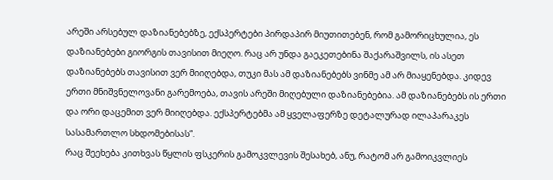არეში არსებულ დაზიანებებზე, ექსპერტები პირდაპირ მიუთითებენ, რომ გამორიცხულია, ეს დაზიანებები გიორგის თავისით მიეღო. რაც არ უნდა გაეკეთებინა შაქარაშვილს, ის ასეთ დაზიანებებს თავისით ვერ მიიღებდა, თუკი მას ამ დაზიანებებს ვინმე ამ არ მიაყენებდა. კიდევ ერთი მნიშვნელოვანი გარემოება, თავის არეში მიღებული დაზიანებებია. ამ დაზიანებებს ის ერთი და ორი დაცემით ვერ მიიღებდა. ექსპერტებმა ამ ყველაფერზე დეტალურად ილაპარაკეს სასამართლო სხდომებისას“.
რაც შეეხება კითხვას წყლის ფსკერის გამოკვლევის შესახებ, ანუ, რატომ არ გამოიკვლიეს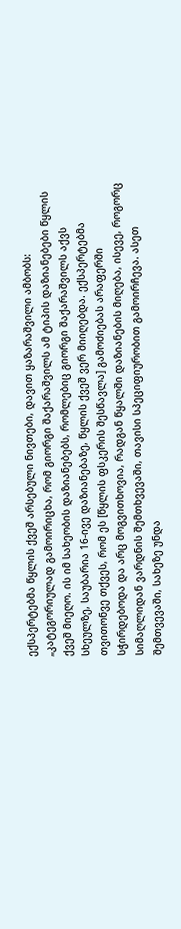ექსპერტებმა წყლის ქვეშ არსებული ნივთები, დავით ყაზარაშვილი ამბობს:
„კატეგორიულად გამოირიცხა, რომ გიორგი შაქარაშვილს ამ ტიპის დაზიანებები წყლის ქვეშ მიეღო. ის იმ სახეობის დაზიანებებს, რომლებიც გიორგი შაქარაშვილს აქვს სხეულზე, საუბარია 16-ივე დაზიანებაზე, წყლის ქვეშ ვერ მიიღებდა. ექსპერტებმა თვითონვე თქვეს, რომ ეს [წყლის ფსკერის შესწავლა] გამოძიებას არაფერში სჭირდებოდა და არც მოგვითხოვია, რადგან წყალში დაზიანების მიღება, ისევე, როგორც სიმაღლიდან ვარდნის შემთხვევაში, თავისი სპეციფიურობით გამოირჩევა. ასეთ შემთვევაში, სახეზე უნდა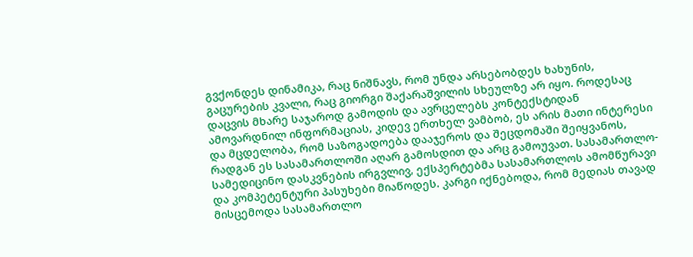გვქონდეს დინამიკა, რაც ნიშნავს, რომ უნდა არსებობდეს ხახუნის, გაცურების კვალი, რაც გიორგი შაქარაშვილის სხეულზე არ იყო. როდესაც დაცვის მხარე საჯაროდ გამოდის და ავრცელებს კონტექსტიდან ამოვარდნილ ინფორმაციას, კიდევ ერთხელ ვამბობ, ეს არის მათი ინტერესი და მცდელობა, რომ საზოგადოება დააჯეროს და შეცდომაში შეიყვანოს, რადგან ეს სასამართლოში აღარ გამოსდით და არც გამოუვათ. სასამართლო-სამედიცინო დასკვნების ირგვლივ, ექსპერტებმა სასამართლოს ამომწურავი და კომპეტენტური პასუხები მიაწოდეს. კარგი იქნებოდა, რომ მედიას თავად მისცემოდა სასამართლო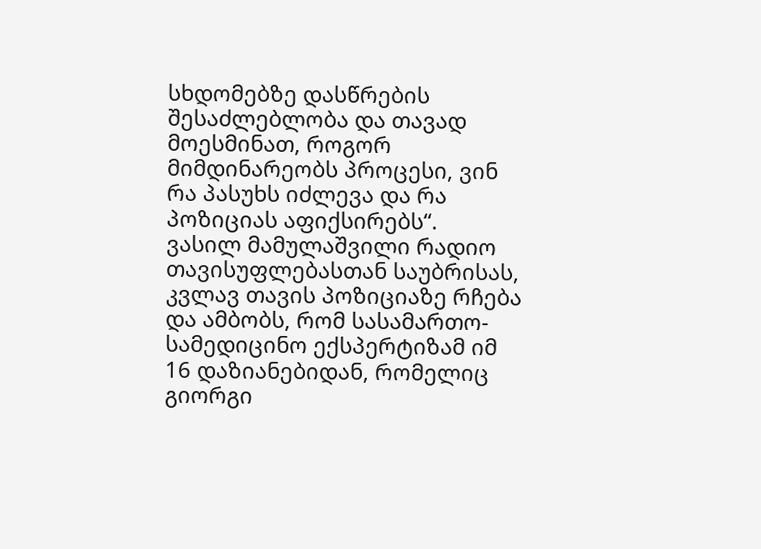სხდომებზე დასწრების შესაძლებლობა და თავად მოესმინათ, როგორ მიმდინარეობს პროცესი, ვინ რა პასუხს იძლევა და რა პოზიციას აფიქსირებს“.
ვასილ მამულაშვილი რადიო თავისუფლებასთან საუბრისას, კვლავ თავის პოზიციაზე რჩება და ამბობს, რომ სასამართო-სამედიცინო ექსპერტიზამ იმ 16 დაზიანებიდან, რომელიც გიორგი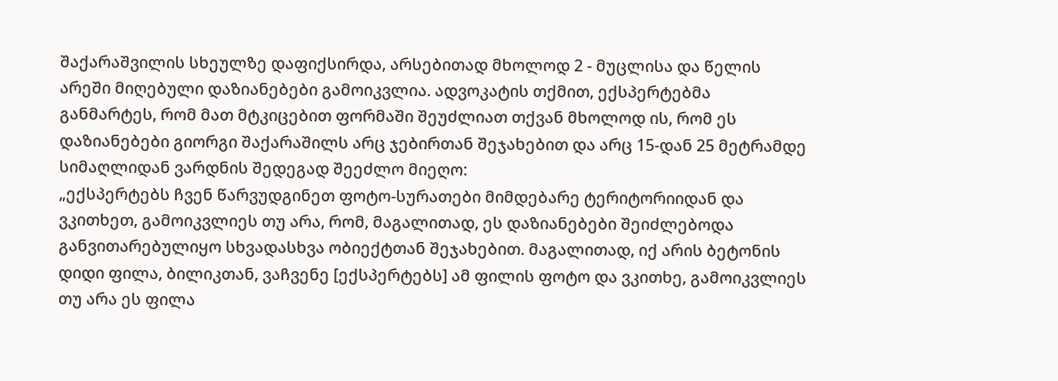შაქარაშვილის სხეულზე დაფიქსირდა, არსებითად მხოლოდ 2 - მუცლისა და წელის არეში მიღებული დაზიანებები გამოიკვლია. ადვოკატის თქმით, ექსპერტებმა განმარტეს, რომ მათ მტკიცებით ფორმაში შეუძლიათ თქვან მხოლოდ ის, რომ ეს დაზიანებები გიორგი შაქარაშილს არც ჯებირთან შეჯახებით და არც 15-დან 25 მეტრამდე სიმაღლიდან ვარდნის შედეგად შეეძლო მიეღო:
„ექსპერტებს ჩვენ წარვუდგინეთ ფოტო-სურათები მიმდებარე ტერიტორიიდან და ვკითხეთ, გამოიკვლიეს თუ არა, რომ, მაგალითად, ეს დაზიანებები შეიძლებოდა განვითარებულიყო სხვადასხვა ობიექტთან შეჯახებით. მაგალითად, იქ არის ბეტონის დიდი ფილა, ბილიკთან, ვაჩვენე [ექსპერტებს] ამ ფილის ფოტო და ვკითხე, გამოიკვლიეს თუ არა ეს ფილა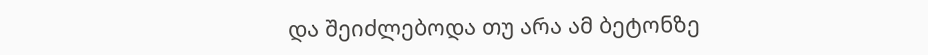და შეიძლებოდა თუ არა ამ ბეტონზე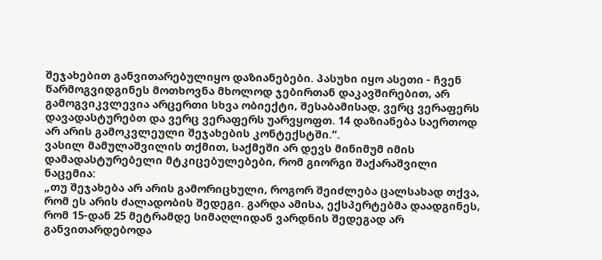შეჯახებით განვითარებულიყო დაზიანებები. პასუხი იყო ასეთი - ჩვენ წარმოგვიდგინეს მოთხოვნა მხოლოდ ჯებირთან დაკავშირებით, არ გამოგვიკვლევია არცერთი სხვა ობიექტი, შესაბამისად, ვერც ვერაფერს დავადასტურებთ და ვერც ვერაფერს უარვყოფთ. 14 დაზიანება საერთოდ არ არის გამოკვლეული შეჯახების კონტექსტში.“.
ვასილ მამულაშვილის თქმით, საქმეში არ დევს მინიმუმ იმის დამადასტურებელი მტკიცებულებები, რომ გიორგი შაქარაშვილი ნაცემია:
„თუ შეჯახება არ არის გამორიცხული, როგორ შეიძლება ცალსახად თქვა, რომ ეს არის ძალადობის შედეგი. გარდა ამისა, ექსპერტებმა დაადგინეს, რომ 15-დან 25 მეტრამდე სიმაღლიდან ვარდნის შედეგად არ განვითარდებოდა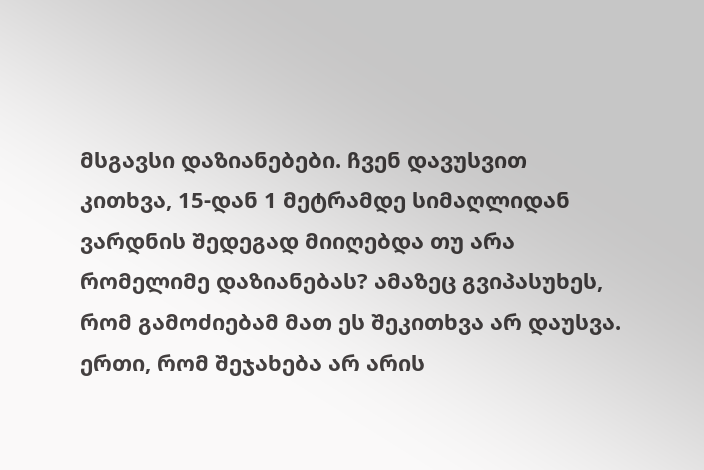მსგავსი დაზიანებები. ჩვენ დავუსვით კითხვა, 15-დან 1 მეტრამდე სიმაღლიდან ვარდნის შედეგად მიიღებდა თუ არა რომელიმე დაზიანებას? ამაზეც გვიპასუხეს, რომ გამოძიებამ მათ ეს შეკითხვა არ დაუსვა. ერთი, რომ შეჯახება არ არის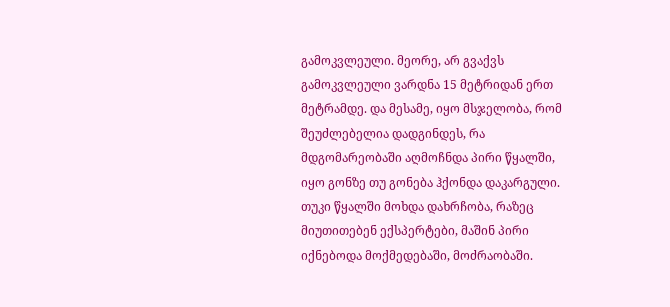გამოკვლეული. მეორე, არ გვაქვს გამოკვლეული ვარდნა 15 მეტრიდან ერთ მეტრამდე. და მესამე, იყო მსჯელობა, რომ შეუძლებელია დადგინდეს, რა მდგომარეობაში აღმოჩნდა პირი წყალში, იყო გონზე თუ გონება ჰქონდა დაკარგული. თუკი წყალში მოხდა დახრჩობა, რაზეც მიუთითებენ ექსპერტები, მაშინ პირი იქნებოდა მოქმედებაში, მოძრაობაში.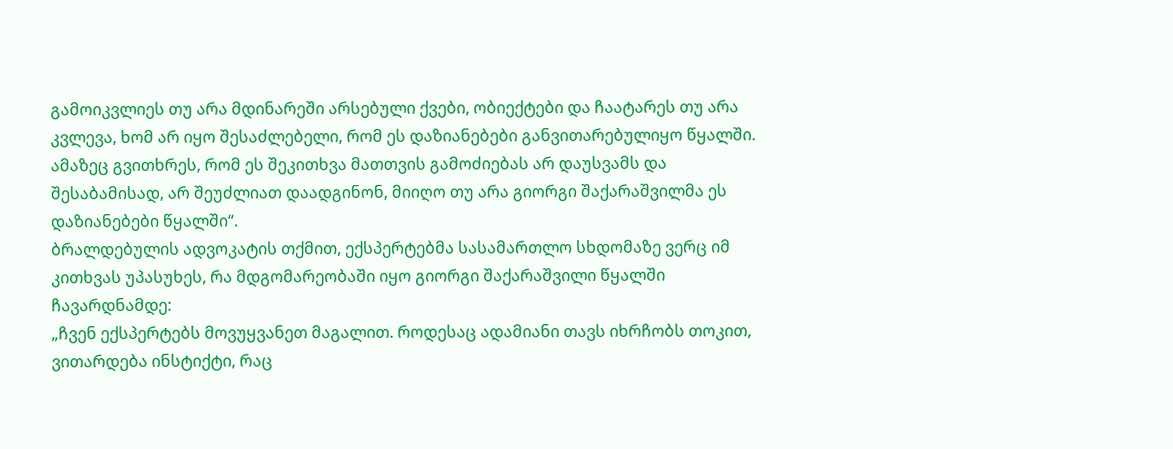გამოიკვლიეს თუ არა მდინარეში არსებული ქვები, ობიექტები და ჩაატარეს თუ არა კვლევა, ხომ არ იყო შესაძლებელი, რომ ეს დაზიანებები განვითარებულიყო წყალში. ამაზეც გვითხრეს, რომ ეს შეკითხვა მათთვის გამოძიებას არ დაუსვამს და შესაბამისად, არ შეუძლიათ დაადგინონ, მიიღო თუ არა გიორგი შაქარაშვილმა ეს დაზიანებები წყალში“.
ბრალდებულის ადვოკატის თქმით, ექსპერტებმა სასამართლო სხდომაზე ვერც იმ კითხვას უპასუხეს, რა მდგომარეობაში იყო გიორგი შაქარაშვილი წყალში ჩავარდნამდე:
„ჩვენ ექსპერტებს მოვუყვანეთ მაგალით. როდესაც ადამიანი თავს იხრჩობს თოკით, ვითარდება ინსტიქტი, რაც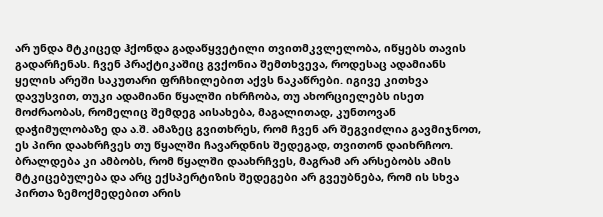არ უნდა მტკიცედ ჰქონდა გადაწყვეტილი თვითმკვლელობა, იწყებს თავის გადარჩენას. ჩვენ პრაქტიკაშიც გვქონია შემთხვევა, როდესაც ადამიანს ყელის არეში საკუთარი ფრჩხილებით აქვს ნაკაწრები. იგივე კითხვა დავუსვით, თუკი ადამიანი წყალში იხრჩობა, თუ ახორციელებს ისეთ მოძრაობას, რომელიც შემდეგ აისახება, მაგალითად, კუნთოვან დაჭიმულობაზე და ა.შ. ამაზეც გვითხრეს, რომ ჩვენ არ შეგვიძლია გავმიჯნოთ, ეს პირი დაახრჩვეს თუ წყალში ჩავარდნის შედეგად, თვითონ დაიხრჩოო. ბრალდება კი ამბობს, რომ წყალში დაახრჩვეს, მაგრამ არ არსებობს ამის მტკიცებულება და არც ექსპერტიზის შედეგები არ გვეუბნება, რომ ის სხვა პირთა ზემოქმედებით არის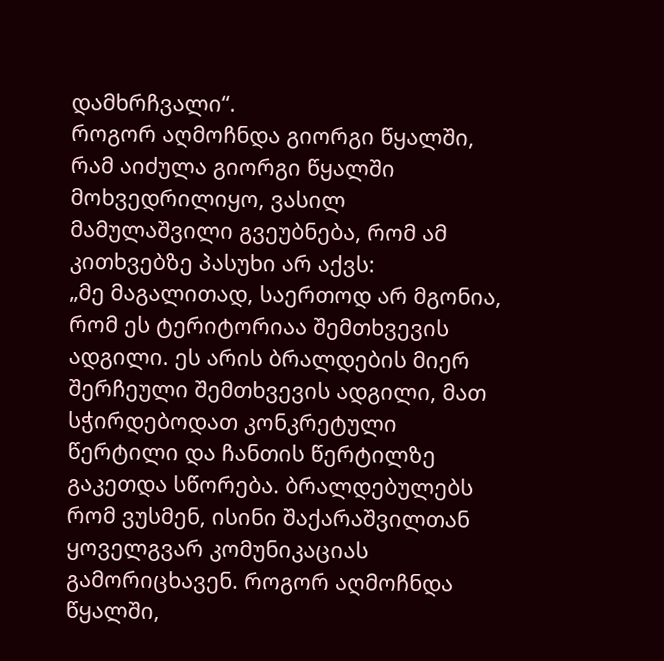დამხრჩვალი“.
როგორ აღმოჩნდა გიორგი წყალში, რამ აიძულა გიორგი წყალში მოხვედრილიყო, ვასილ მამულაშვილი გვეუბნება, რომ ამ კითხვებზე პასუხი არ აქვს:
„მე მაგალითად, საერთოდ არ მგონია, რომ ეს ტერიტორიაა შემთხვევის ადგილი. ეს არის ბრალდების მიერ შერჩეული შემთხვევის ადგილი, მათ სჭირდებოდათ კონკრეტული წერტილი და ჩანთის წერტილზე გაკეთდა სწორება. ბრალდებულებს რომ ვუსმენ, ისინი შაქარაშვილთან ყოველგვარ კომუნიკაციას გამორიცხავენ. როგორ აღმოჩნდა წყალში,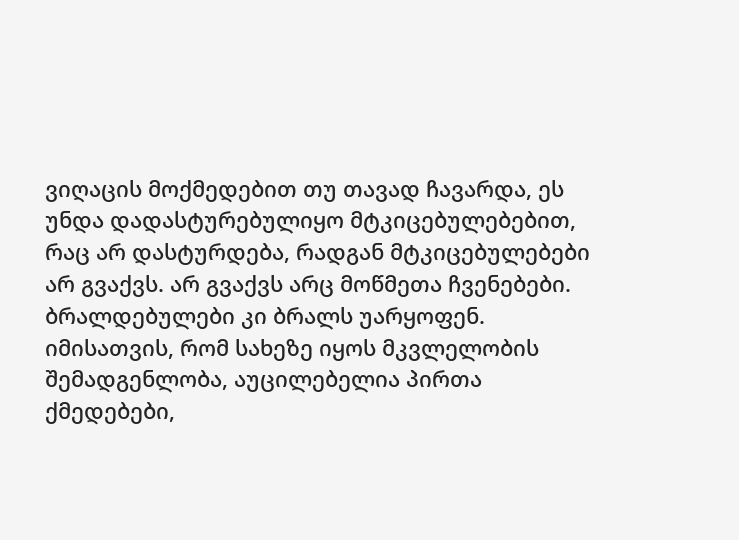ვიღაცის მოქმედებით თუ თავად ჩავარდა, ეს უნდა დადასტურებულიყო მტკიცებულებებით, რაც არ დასტურდება, რადგან მტკიცებულებები არ გვაქვს. არ გვაქვს არც მოწმეთა ჩვენებები. ბრალდებულები კი ბრალს უარყოფენ. იმისათვის, რომ სახეზე იყოს მკვლელობის შემადგენლობა, აუცილებელია პირთა ქმედებები,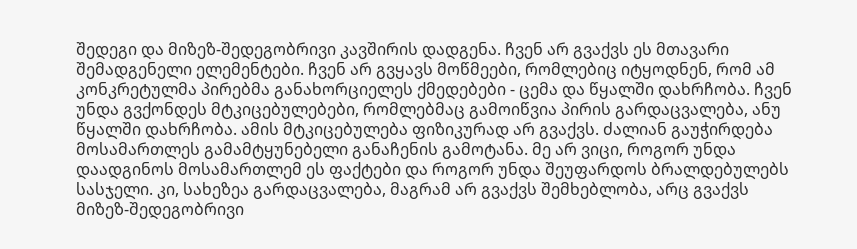შედეგი და მიზეზ-შედეგობრივი კავშირის დადგენა. ჩვენ არ გვაქვს ეს მთავარი შემადგენელი ელემენტები. ჩვენ არ გვყავს მოწმეები, რომლებიც იტყოდნენ, რომ ამ კონკრეტულმა პირებმა განახორციელეს ქმედებები - ცემა და წყალში დახრჩობა. ჩვენ უნდა გვქონდეს მტკიცებულებები, რომლებმაც გამოიწვია პირის გარდაცვალება, ანუ წყალში დახრჩობა. ამის მტკიცებულება ფიზიკურად არ გვაქვს. ძალიან გაუჭირდება მოსამართლეს გამამტყუნებელი განაჩენის გამოტანა. მე არ ვიცი, როგორ უნდა დაადგინოს მოსამართლემ ეს ფაქტები და როგორ უნდა შეუფარდოს ბრალდებულებს სასჯელი. კი, სახეზეა გარდაცვალება, მაგრამ არ გვაქვს შემხებლობა, არც გვაქვს მიზეზ-შედეგობრივი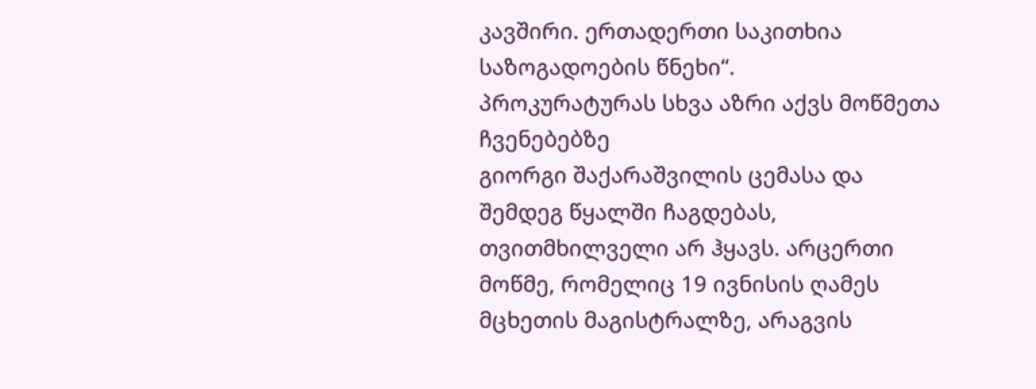კავშირი. ერთადერთი საკითხია საზოგადოების წნეხი“.
პროკურატურას სხვა აზრი აქვს მოწმეთა ჩვენებებზე
გიორგი შაქარაშვილის ცემასა და შემდეგ წყალში ჩაგდებას, თვითმხილველი არ ჰყავს. არცერთი მოწმე, რომელიც 19 ივნისის ღამეს მცხეთის მაგისტრალზე, არაგვის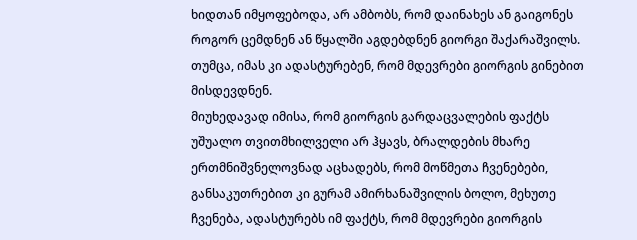ხიდთან იმყოფებოდა, არ ამბობს, რომ დაინახეს ან გაიგონეს როგორ ცემდნენ ან წყალში აგდებდნენ გიორგი შაქარაშვილს. თუმცა, იმას კი ადასტურებენ, რომ მდევრები გიორგის გინებით მისდევდნენ.
მიუხედავად იმისა, რომ გიორგის გარდაცვალების ფაქტს უშუალო თვითმხილველი არ ჰყავს, ბრალდების მხარე ერთმნიშვნელოვნად აცხადებს, რომ მოწმეთა ჩვენებები, განსაკუთრებით კი გურამ ამირხანაშვილის ბოლო, მეხუთე ჩვენება, ადასტურებს იმ ფაქტს, რომ მდევრები გიორგის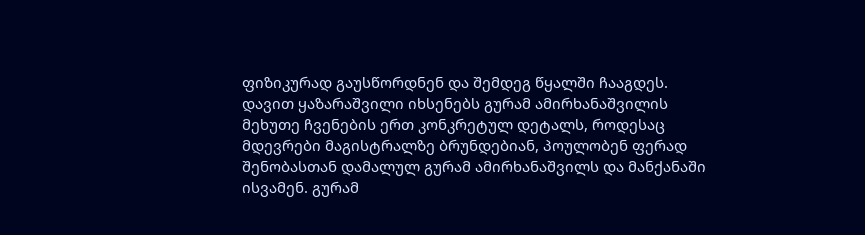ფიზიკურად გაუსწორდნენ და შემდეგ წყალში ჩააგდეს.
დავით ყაზარაშვილი იხსენებს გურამ ამირხანაშვილის მეხუთე ჩვენების ერთ კონკრეტულ დეტალს, როდესაც მდევრები მაგისტრალზე ბრუნდებიან, პოულობენ ფერად შენობასთან დამალულ გურამ ამირხანაშვილს და მანქანაში ისვამენ. გურამ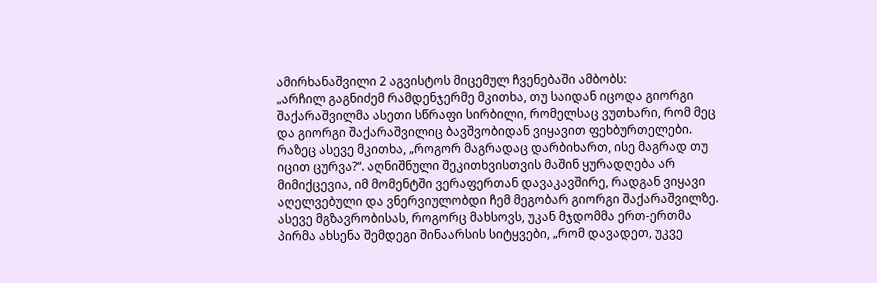ამირხანაშვილი 2 აგვისტოს მიცემულ ჩვენებაში ამბობს:
„არჩილ გაგნიძემ რამდენჯერმე მკითხა, თუ საიდან იცოდა გიორგი შაქარაშვილმა ასეთი სწრაფი სირბილი, რომელსაც ვუთხარი, რომ მეც და გიორგი შაქარაშვილიც ბავშვობიდან ვიყავით ფეხბურთელები. რაზეც ასევე მკითხა, „როგორ მაგრადაც დარბიხართ, ისე მაგრად თუ იცით ცურვა?“. აღნიშნული შეკითხვისთვის მაშინ ყურადღება არ მიმიქცევია, იმ მომენტში ვერაფერთან დავაკავშირე, რადგან ვიყავი აღელვებული და ვნერვიულობდი ჩემ მეგობარ გიორგი შაქარაშვილზე. ასევე მგზავრობისას, როგორც მახსოვს, უკან მჯდომმა ერთ-ერთმა პირმა ახსენა შემდეგი შინაარსის სიტყვები, „რომ დავადეთ, უკვე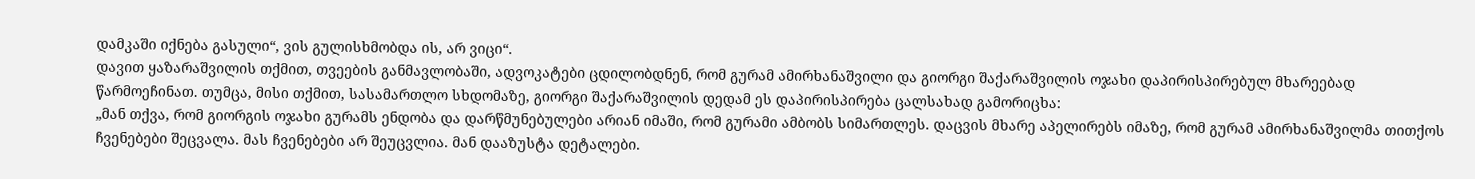დამკაში იქნება გასული“, ვის გულისხმობდა ის, არ ვიცი“.
დავით ყაზარაშვილის თქმით, თვეების განმავლობაში, ადვოკატები ცდილობდნენ, რომ გურამ ამირხანაშვილი და გიორგი შაქარაშვილის ოჯახი დაპირისპირებულ მხარეებად წარმოეჩინათ. თუმცა, მისი თქმით, სასამართლო სხდომაზე, გიორგი შაქარაშვილის დედამ ეს დაპირისპირება ცალსახად გამორიცხა:
„მან თქვა, რომ გიორგის ოჯახი გურამს ენდობა და დარწმუნებულები არიან იმაში, რომ გურამი ამბობს სიმართლეს. დაცვის მხარე აპელირებს იმაზე, რომ გურამ ამირხანაშვილმა თითქოს ჩვენებები შეცვალა. მას ჩვენებები არ შეუცვლია. მან დააზუსტა დეტალები.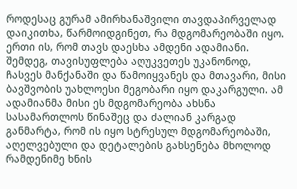როდესაც გურამ ამირხანაშვილი თავდაპირველად დაიკითხა, წარმოიდგინეთ, რა მდგომარეობაში იყო. ერთი ის, რომ თავს დაესხა ამდენი ადამიანი. შემდეგ, თავისუფლება აღუკვეთეს უკანონოდ, ჩასვეს მანქანაში და წამოიყვანეს და მთავარი, მისი ბავშვობის უახლოესი მეგობარი იყო დაკარგული. ამ ადამიანმა მისი ეს მდგომარეობა ახსნა სასამართლოს წინაშეც და ძალიან კარგად განმარტა, რომ ის იყო სტრესულ მდგომარეობაში, აღელვებული და დეტალების გახსენება მხოლოდ რამდენიმე ხნის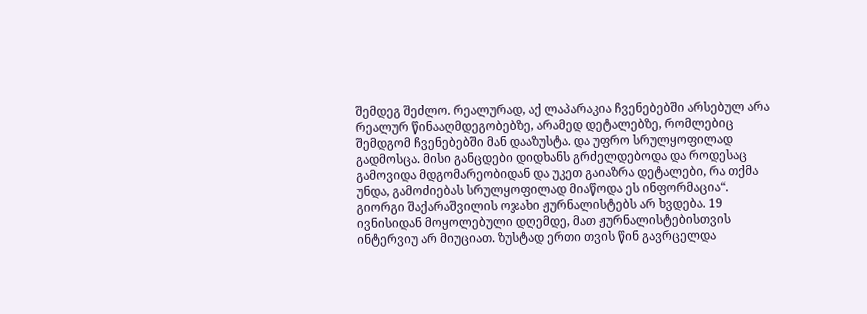შემდეგ შეძლო. რეალურად, აქ ლაპარაკია ჩვენებებში არსებულ არა რეალურ წინააღმდეგობებზე, არამედ დეტალებზე, რომლებიც შემდგომ ჩვენებებში მან დააზუსტა. და უფრო სრულყოფილად გადმოსცა. მისი განცდები დიდხანს გრძელდებოდა და როდესაც გამოვიდა მდგომარეობიდან და უკეთ გაიაზრა დეტალები, რა თქმა უნდა, გამოძიებას სრულყოფილად მიაწოდა ეს ინფორმაცია“.
გიორგი შაქარაშვილის ოჯახი ჟურნალისტებს არ ხვდება. 19 ივნისიდან მოყოლებული დღემდე, მათ ჟურნალისტებისთვის ინტერვიუ არ მიუციათ. ზუსტად ერთი თვის წინ გავრცელდა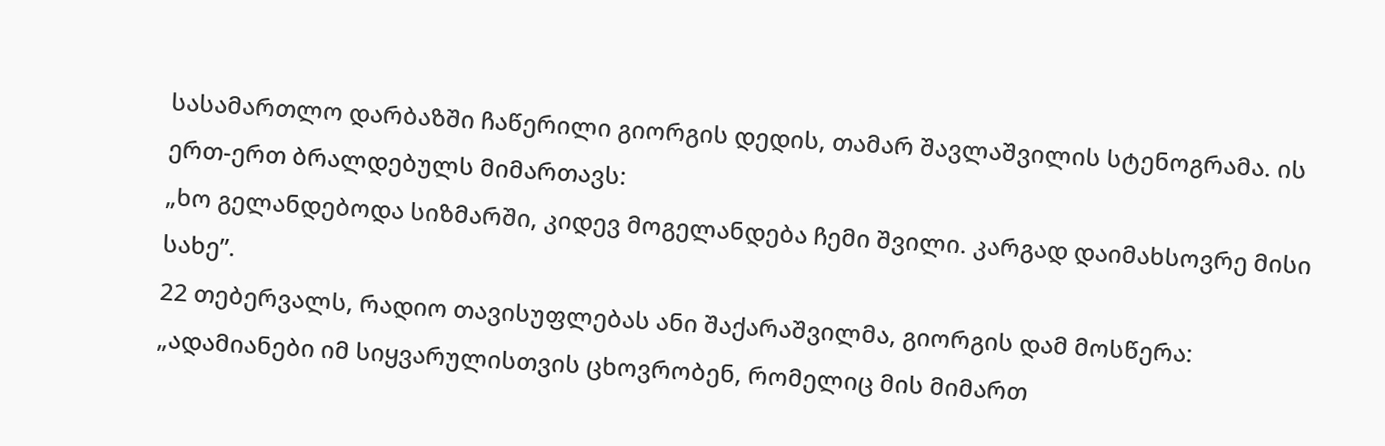სასამართლო დარბაზში ჩაწერილი გიორგის დედის, თამარ შავლაშვილის სტენოგრამა. ის ერთ-ერთ ბრალდებულს მიმართავს:
„ხო გელანდებოდა სიზმარში, კიდევ მოგელანდება ჩემი შვილი. კარგად დაიმახსოვრე მისი სახე”.
22 თებერვალს, რადიო თავისუფლებას ანი შაქარაშვილმა, გიორგის დამ მოსწერა:
„ადამიანები იმ სიყვარულისთვის ცხოვრობენ, რომელიც მის მიმართ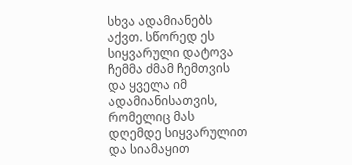სხვა ადამიანებს აქვთ. სწორედ ეს სიყვარული დატოვა ჩემმა ძმამ ჩემთვის და ყველა იმ ადამიანისათვის, რომელიც მას დღემდე სიყვარულით და სიამაყით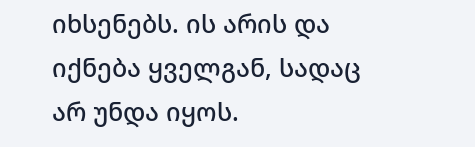იხსენებს. ის არის და იქნება ყველგან, სადაც არ უნდა იყოს.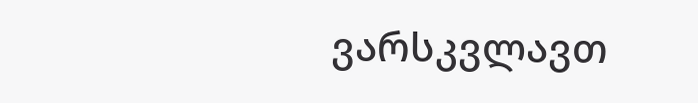ვარსკვლავთ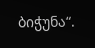ბიჭუნა“.